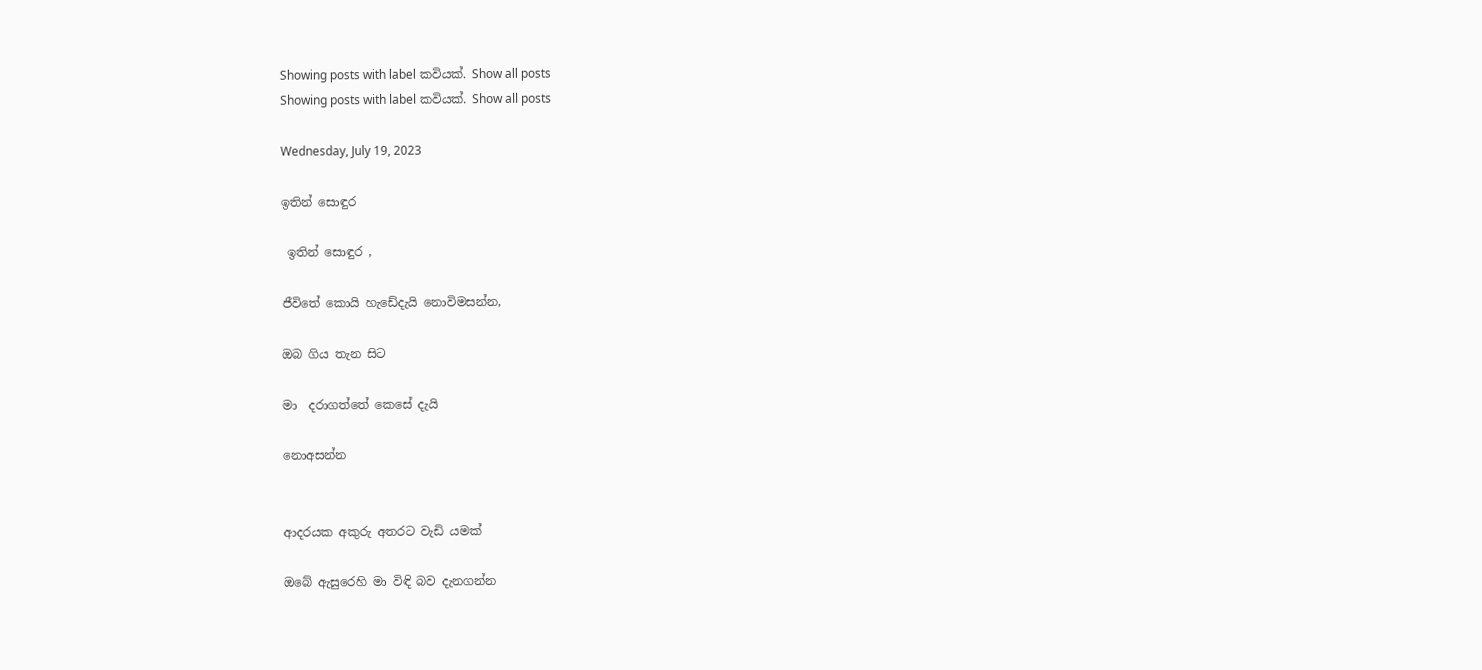Showing posts with label කවියක්. Show all posts
Showing posts with label කවියක්. Show all posts

Wednesday, July 19, 2023

ඉතින් සොඳුර

 ඉතින් සොඳුර ,

ජීවිතේ කොයි හැඩේදැයි නොවිමසන්න,

ඔබ ගිය තැන සිට

මා  දරාගත්තේ කෙසේ දැයි

නොඅසන්න


ආදරයක අකුරු අතරට වැඩි යමක්

ඔබේ ඇසුරෙහි මා විඳි බව දැනගන්න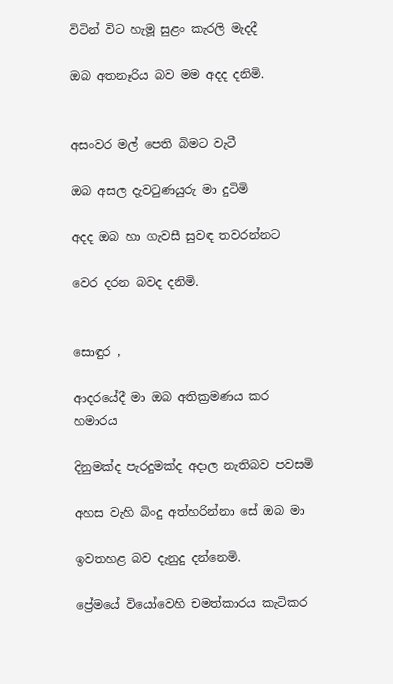විටින් විට හැමූ සුළං කැරලි මැදදී

ඔබ අතනෑරිය බව මම අදද දනිමි.


අසංවර මල් පෙති බිමට වැටී

ඔබ අසල දැවටුණයුරු මා දුටිමි

අදද ඔබ හා ගැවසී සුවඳ තවරන්නට

වෙර දරන බවද දනිමි.


සොඳුර ,

ආදරයේදී මා ඔබ අතික්‍රමණය කර හමාරය

දිනුමක්ද පැරදුමක්ද අදාල නැතිබව පවසමි

අහස වැහි බිංදු අත්හරින්නා සේ ඔබ මා

ඉවතහළ බව දැනුදු දන්නෙමි.

ප්‍රේමයේ වියෝවෙහි චමත්කාරය කැටිකර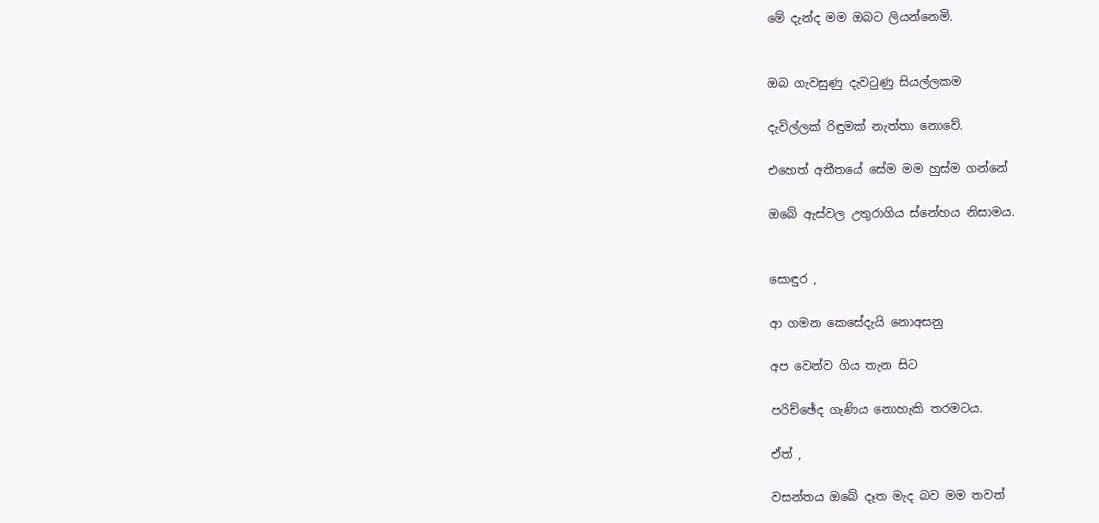මේ දැන්ද මම ඔබට ලියන්නෙමි.


ඔබ ගැවසුණු දැවටුණු සියල්ලකම

දැවිල්ලක් රිඳුමක් නැත්තා නොවේ.

එහෙත් අතීතයේ සේම මම හුස්ම ගන්නේ

ඔබේ ඇස්වල උතුරාගිය ස්නේහය නිසාමය.


සොඳුර ,

ආ ගමන කෙසේදැයි නොඅසනු

අප වෙන්ව ගිය තැන සිට

පරිච්ඡේද ගැණිය නොහැකි තරමටය.

ඒත් ,

වසන්තය ඔබේ දෑත මැද බව මම තවත්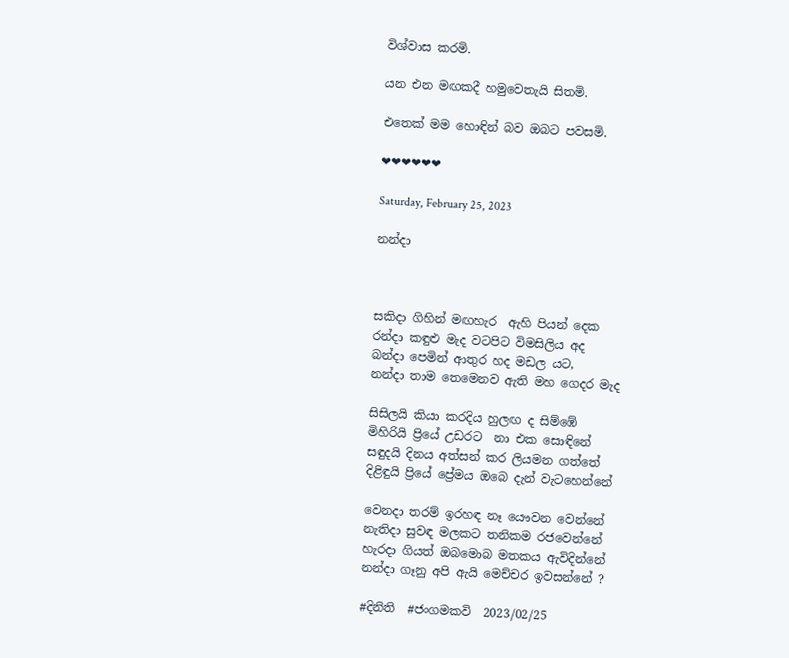විශ්වාස කරමි.

යන එන මඟකදී හමුවෙතැයි සිතමි.

එතෙක් මම හොඳින් බව ඔබට පවසමි.

❤❤❤❤❤❤

Saturday, February 25, 2023

නන්දා



සකිදා ගිහින් මඟහැර  ඇහි පියන් දෙක
රන්දා කඳුළු මැද වටපිට විමසිලිය අද
බන්දා පෙමින් ආතුර හද මඩල යට,
නන්දා තාම තෙමෙනව ඇති මහ ගෙදර මැද

සිසිලයි කියා කරදිය හුලඟ ද සිම්ඹේ
මිහිරියි ප්‍රියේ උඩරට  නා එක සොඳිනේ
සඳුදයි දිනය අත්සන් කර ලියමන ගත්තේ
දිළිඳුයි ප්‍රියේ ප්‍රේමය ඔබෙ දැන් වැටහෙන්නේ

වෙනදා තරම් ඉරහඳ නෑ යෞවන වෙන්නේ
නැතිදා සුවඳ මලකට තනිකම රජවෙන්නේ
හැරදා ගියත් ඔබමොබ මතකය ඇවිදින්නේ
නන්දා ගෑනු අපි ඇයි මෙච්චර ඉවසන්නේ ?

#දිනිති  #ජංගමකවි  2023/02/25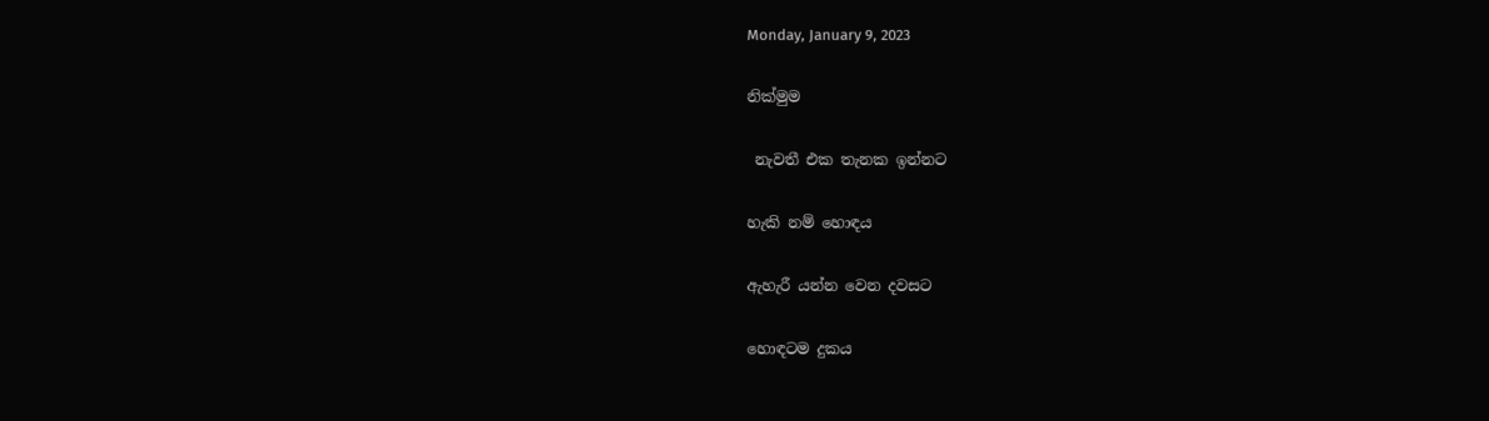Monday, January 9, 2023

නික්මුම

 නැවතී එක තැනක ඉන්නට

හැකි නම් හොඳය

ඇහැරී යන්න වෙන දවසට

හොඳටම දුකය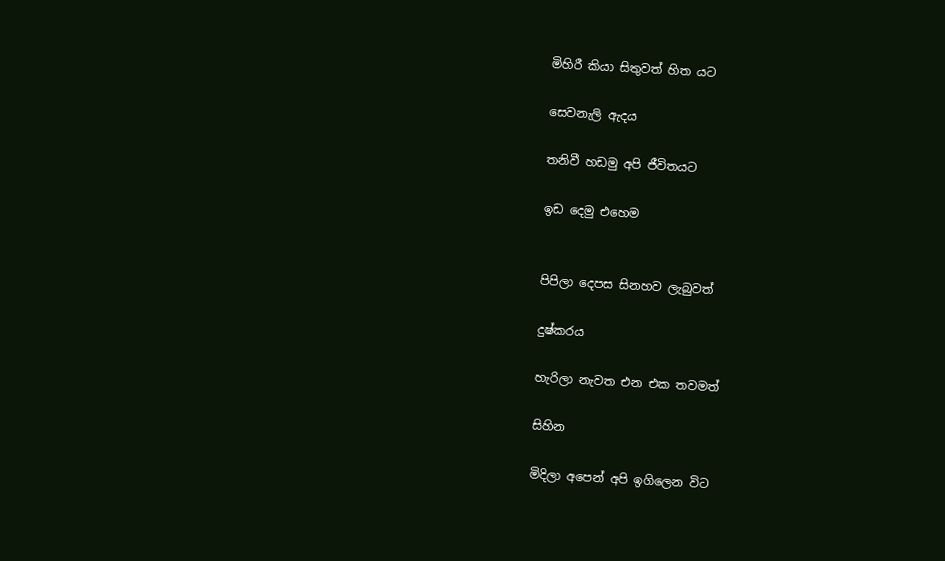මිහිරී කියා සිතුවත් හිත යට

සෙවනැලි ඇදය

තනිවී හඩමු අපි ජීවිතයට

ඉඩ දෙමු එහෙම


පිපිලා දෙපස සිනහව ලැබුවත්

දුෂ්කරය

හැරිලා නැවත එන එක තවමත්

සිහින

මිදිලා අපෙන් අපි ඉගිලෙන විට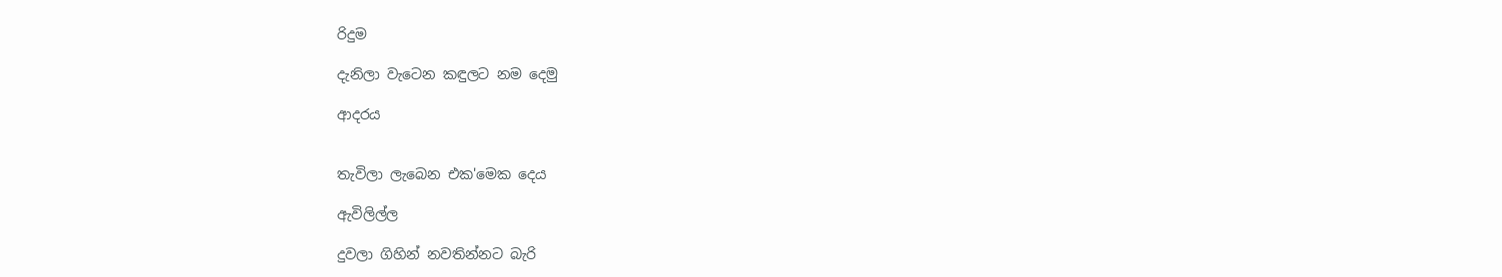රිදුම

දැනිලා වැටෙන කඳුලට නම දෙමු

ආදරය


තැවිලා ලැබෙන එක'මෙක දෙය

ඇවිලිල්ල

දුවලා ගිහින් නවතින්නට බැරි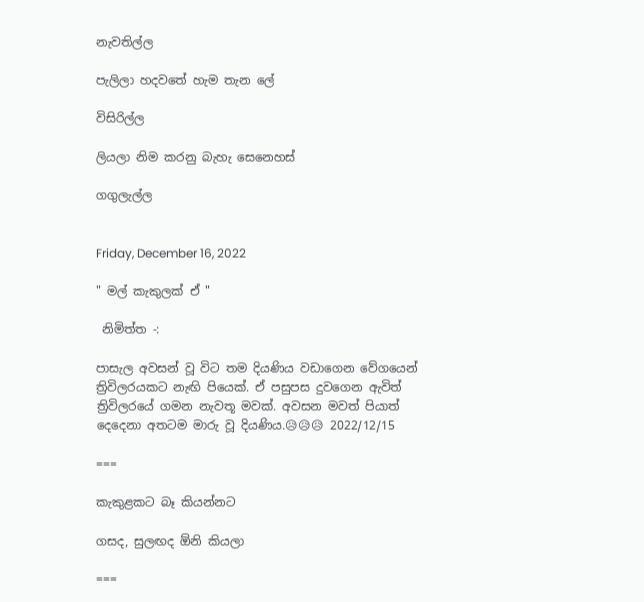නැවතිල්ල

පැලිලා හදවතේ හැම තැන ලේ

විසිරිල්ල

ලියලා නිම කරනු බැහැ සෙනෙහස්

ගගුලැල්ල


Friday, December 16, 2022

" මල් කැකුලක් ඒ "

 නිමිත්ත -:

පාසැල අවසන් වූ විට තම දියණිය වඩාගෙන වේගයෙන්  ත්‍රිවිලරයකට නැඟි පියෙක්. ඒ පසුපස දුවගෙන ඇවිත් ත්‍රිවිලරයේ ගමන නැවතූ මවක්. අවසන මවත් පියාත් දෙදෙනා අතටම මාරු වූ දියණිය.😥😥😥 2022/12/15

===

කැකුළකට බෑ කියන්නට

ගසද, සුලඟද ඕනි කියලා

===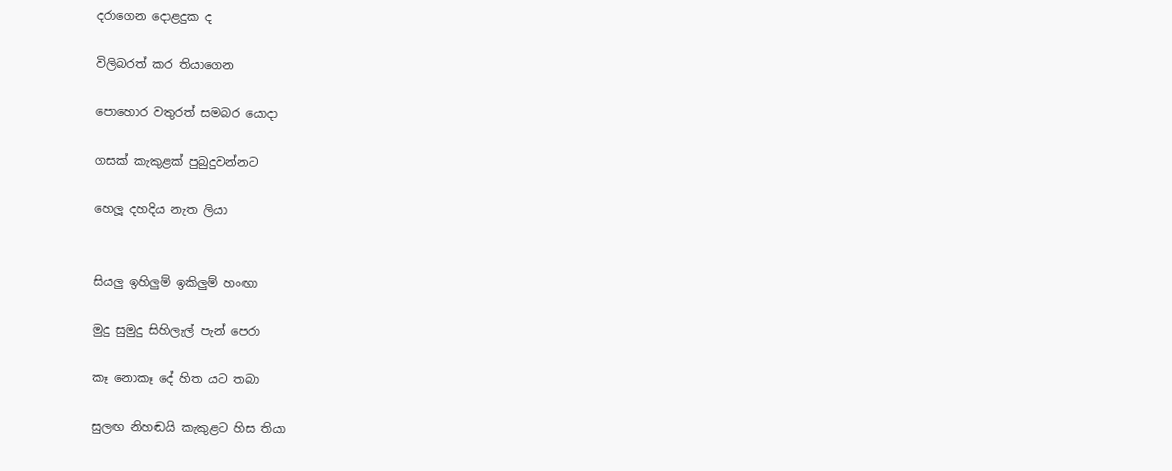දරාගෙන දොළදුක ද

විලිබරත් කර තියාගෙන

පොහොර වතුරත් සමබර යොදා

ගසක් කැකුළක් පුබුදුවන්නට

හෙලූ දහදිය නැත ලියා


සියලු ඉහිලුම් ඉකිලුම් හංඟා

මුදු සුමුදු සිහිලැල් පැන් පෙරා

කෑ නොකෑ දේ හිත යට තබා

සුලඟ නිහඬයි කැකුළට හිස තියා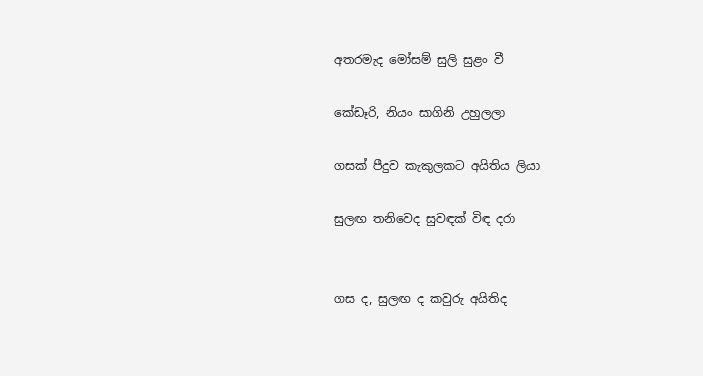අතරමැද මෝසම් සුලි සුළං වී

කේඩෑරි, නියං සාගිනි උහුලලා

ගසක් පීදුව කැකුලකට අයිතිය ලියා

සුලඟ තනිවෙද සුවඳක් විඳ දරා


ගස ද, සුලඟ ද කවුරු අයිතිද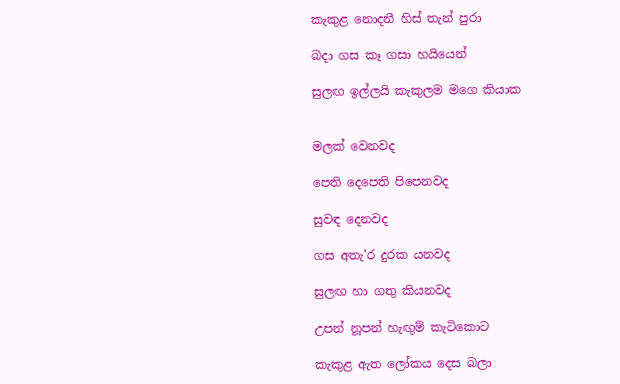කැකුළ නොදනී හිස් තැන් පුරා

බදා ගස කෑ ගසා හයියෙන්

සුලඟ ඉල්ලයි කැකුලම මගෙ කියාක


මලක් වෙනවද

පෙති දෙපෙති පිපෙනවද

සුවඳ දෙනවද

ගස අතැ'ර දුරක යනවද

සුලඟ හා ගතු කියනවද

උපන් නූපන් හැඟුම් කැටිකොට

කැකුළ ඇත ලෝකය දෙස බලා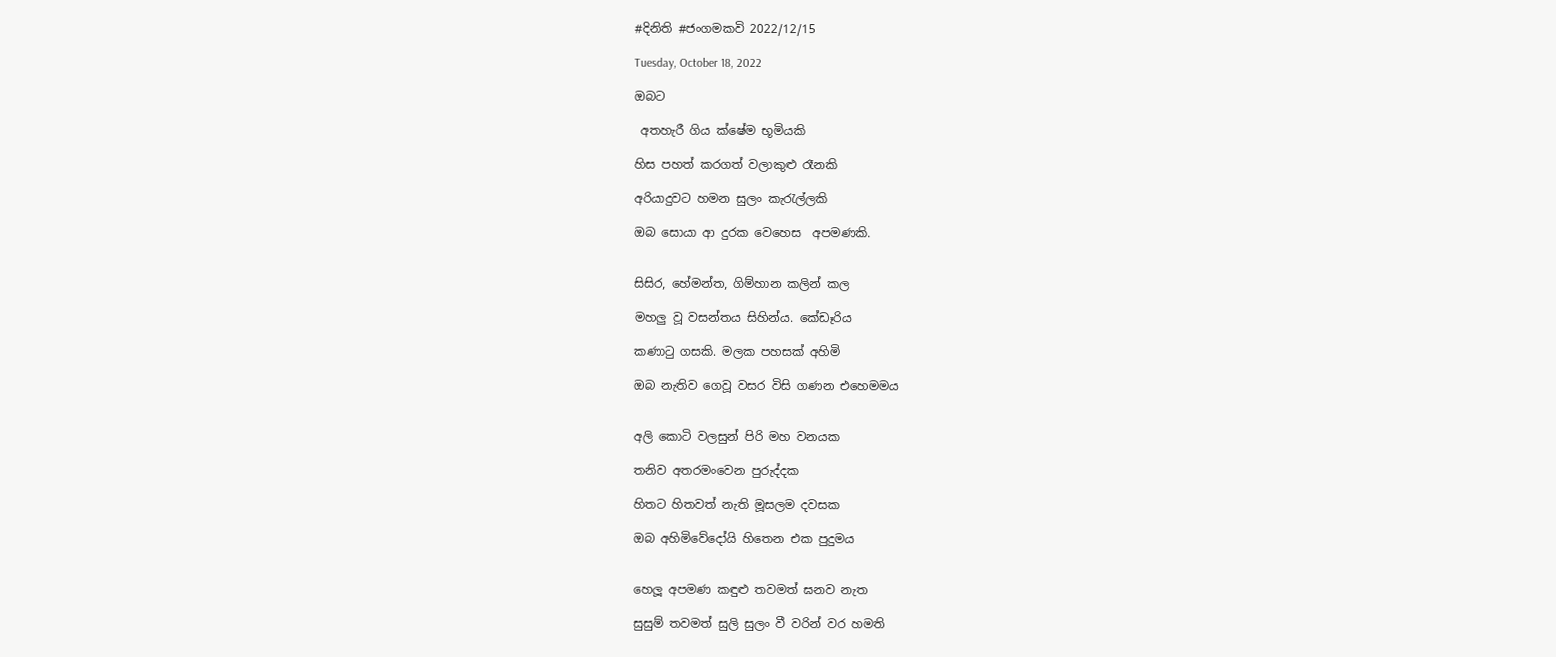#දිනිති #ජංගමකවි 2022/12/15

Tuesday, October 18, 2022

ඔබට

 අතහැරී ගිය ක්ෂේම භූමියකි

හිස පහත් කරගත් වලාකුළු රෑනකි

අරියාදුවට හමන සුලං කැරැල්ලකි

ඔබ සොයා ආ දුරක වෙහෙස  අපමණකි.


සිසිර, හේමන්ත, ගිම්හාන කලින් කල

මහලු වූ වසන්තය සිහින්ය. කේඩෑරිය

කණාටු ගසකි. මලක පහසක් අහිමි

ඔබ නැතිව ගෙවූ වසර විසි ගණන එහෙමමය


අලි කොටි වලසුන් පිරි මහ වනයක

තනිව අතරමංවෙන පුරුද්දක

හිතට හිතවත් නැති මූසලම දවසක

ඔබ අහිමිවේදෝයි හිතෙන එක පුදුමය


හෙලූ අපමණ කඳුළු තවමත් ඝනව නැත

සුසුම් තවමත් සුලි සුලං වී වරින් වර හමති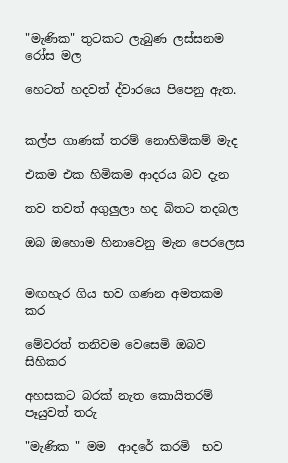"මැණික" තුටකට ලැබුණ ලස්සනම රෝස මල

හෙටත් හදවත් ද්වාරයෙ පිපෙනු ඇත.


කල්ප ගාණක් තරම් නොහිමිකම් මැද

එකම එක හිමිකම ආදරය බව දැන

තව තවත් අගුලුලා හද බිතට තදබල

ඔබ ඔහොම හිනාවෙනු මැන පෙරලෙස


මඟහැර ගිය භව ගණන අමතකම කර

මේවරත් තනිවම වෙසෙමි ඔබව සිහිකර

අහසකට බරක් නැත කොයිතරම් පෑයුවත් තරු

"මැණික " මම  ආදරේ කරමි  භව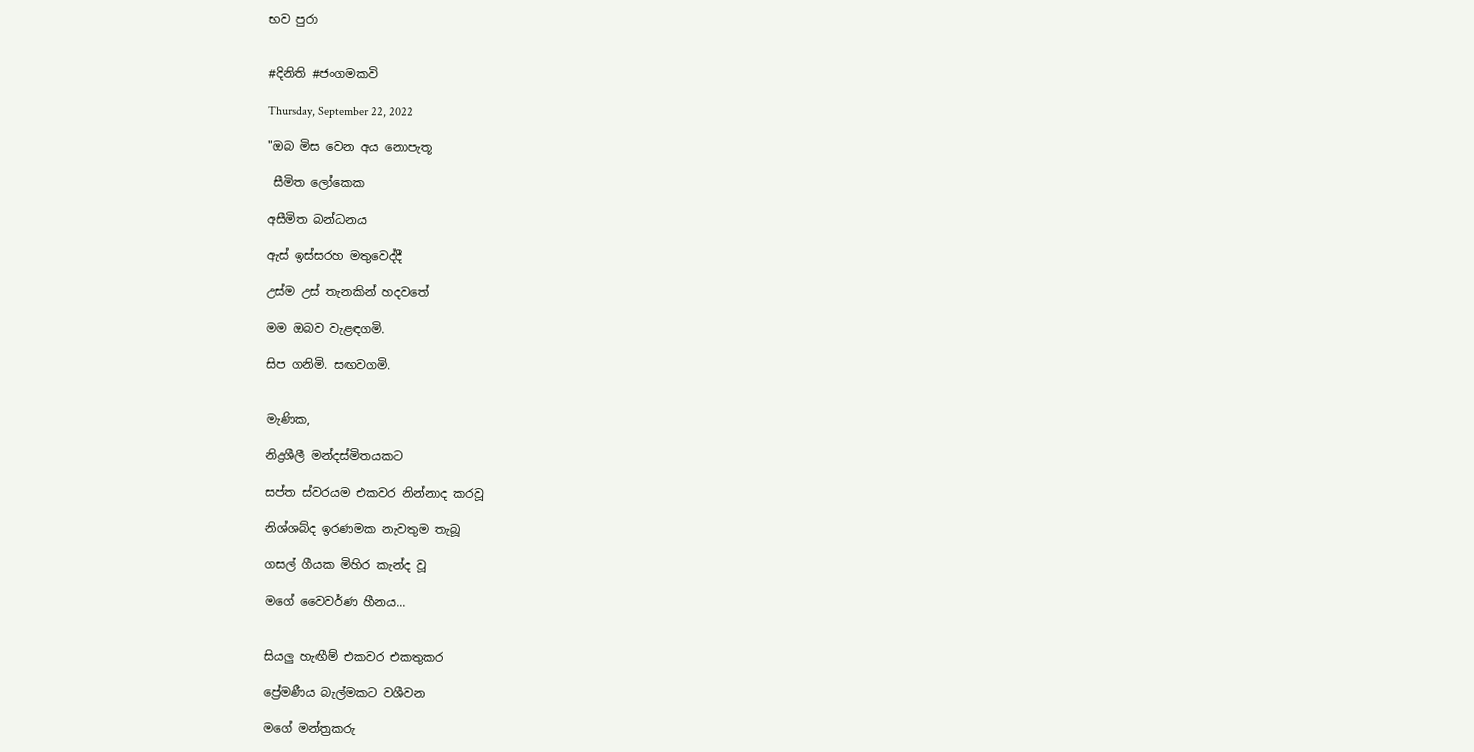භව පුරා


#දිනිති #ජංගමකවි

Thursday, September 22, 2022

"ඔබ මිස වෙන අය නොපැතූ

 සීමිත ලෝකෙක

අසීමිත බන්ධනය

ඇස් ඉස්සරහ මතුවෙද්දී

උස්ම උස් තැනකින් හදවතේ

මම ඔබව වැළඳගමි.

සිප ගනිමි. සඟවගමි.


මැණික,

නිද්‍රශීලී මන්දස්මිතයකට

සප්ත ස්වරයම එකවර නින්නාද කරවූ

නිශ්ශබ්ද ඉරණමක නැවතුම තැබූ

ගසල් ගීයක මිහිර කැන්ද වූ

මගේ වෛවර්ණ හීනය...


සියලු හැඟීම් එකවර එකතුකර

ප්‍රේමණීය බැල්මකට වශීවන

මගේ මන්ත්‍රකරු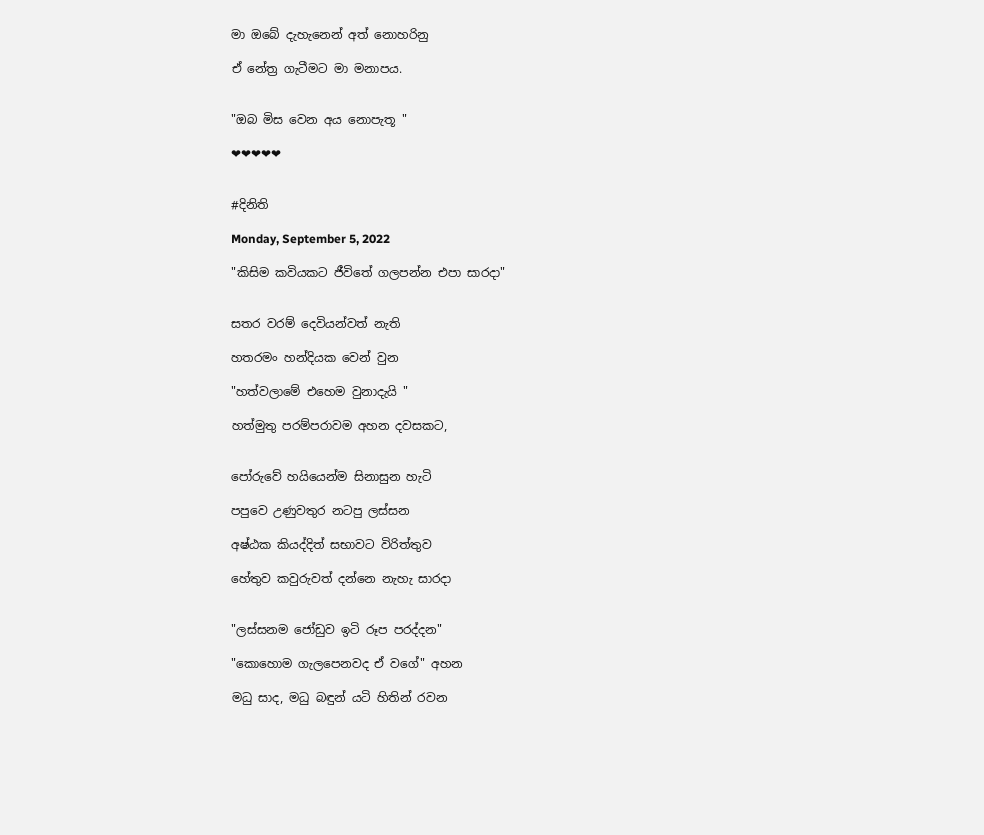මා ඔබේ දැහැනෙන් අත් නොහරිනු

ඒ නේත්‍ර ගැටීමට මා මනාපය.


"ඔබ මිස වෙන අය නොපැතූ "

❤❤❤❤❤


#දිනිති

Monday, September 5, 2022

"කිසිම කවියකට ජීවිතේ ගලපන්න එපා සාරදා"


සතර වරම් දෙවියන්වත් නැති

හතරමං හන්දියක වෙන් වුන

"හත්වලාමේ එහෙම වුනාදැයි "

හත්මුතු පරම්පරාවම අහන දවසකට,


පෝරුවේ හයියෙන්ම සිනාසුන හැටි

පපුවෙ උණුවතුර නටපු ලස්සන

අෂ්ඨක කියද්දිත් සභාවට විරිත්තුව

හේතුව කවුරුවත් දන්නෙ නැහැ සාරදා


"ලස්සනම ජෝඩුව ඉටි රූප පරද්දන"

"කොහොම ගැලපෙනවද ඒ වගේ" අහන

මධු සාද, මධු බඳුන් යටි හිතින් රවන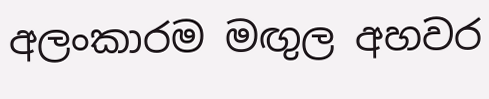අලංකාරම මඟුල අහවර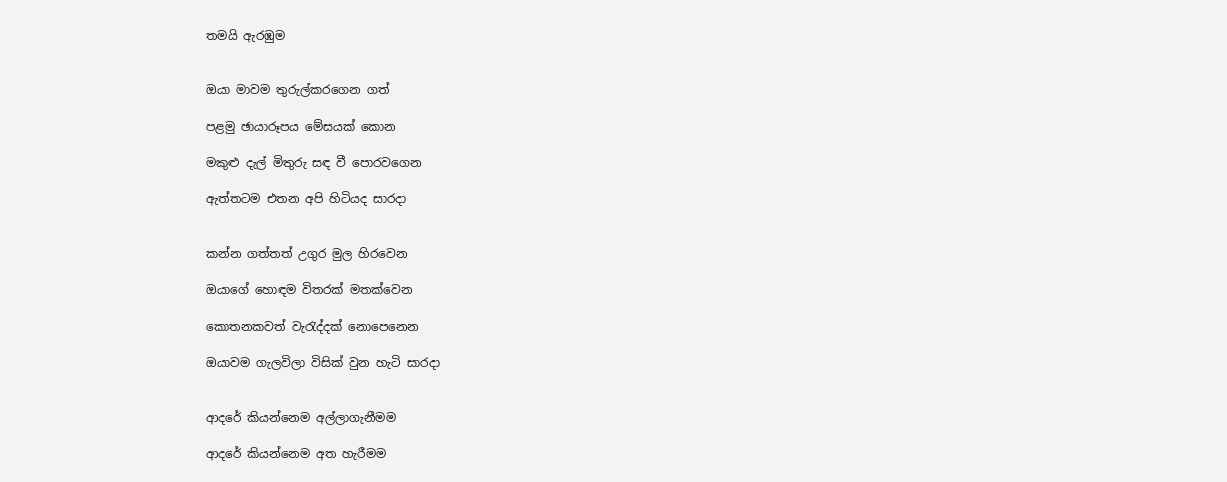තමයි ඇරඹුම


ඔයා මාවම තුරුල්කරගෙන ගත්

පළමු ඡායාරූපය මේසයක් කොන

මකුළු දැල් මිතුරු සඳ වී පොරවගෙන

ඇත්තටම එතන අපි හිටියද සාරදා


කන්න ගත්තත් උගුර මුල හිරවෙන

ඔයාගේ හොඳම විතරක් මතක්වෙන‍‍

කොතනකවත් වැරැද්දක් නොපෙනෙන

ඔයාවම ගැලවිලා විසික් වුන හැටි සාරදා


ආදරේ කියන්නෙම අල්ලාගැනීමම

ආදරේ කියන්නෙම අත හැරීමම‍‍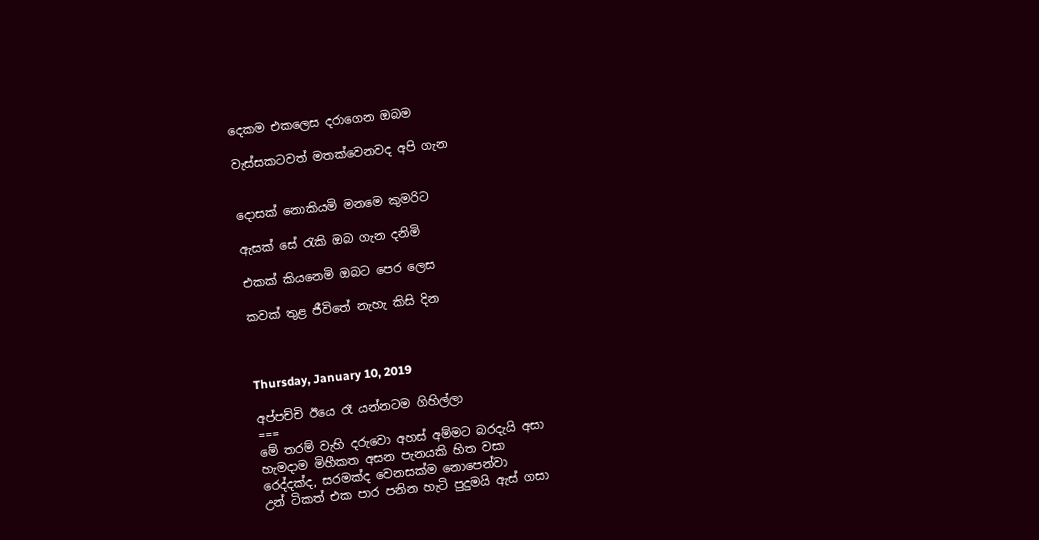දෙකම එකලෙස දරාගෙන ඔබම

වැස්සකටවත් මතක්වෙනවද අපි ගැන


දොසක් නොකියමි මනමෙ කුමරිට

ඇසක් සේ රැකි ඔබ ගැන දනිමි

එකක් කියනෙමි ඔබට පෙර ලෙස

කවක් තුළ ජීවිතේ නැහැ කිසි දින



Thursday, January 10, 2019

අප්පච්චි ඊයෙ රෑ යන්නටම ගිහිල්ලා
===
මේ තරම් වැහි දරුවො අහස් අම්මට බරදැයි අසා
හැමදාම මිහීකත අසන පැනයකි හිත වසා
රෙද්දක්ද, සරමක්ද වෙනසක්ම නොපෙන්වා
උන් ටිකත් එක පාර පනින හැටි පුදුමයි ඇස් ගසා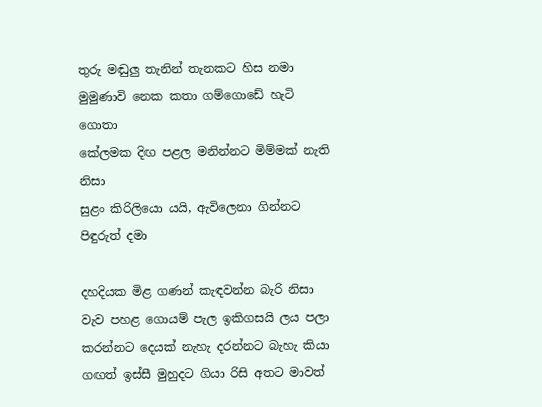තුරු මඬුලු තැනින් තැනකට හිස නමා
මුමුණාවි නෙක කතා ගම්ගොඩේ හැටි ගොතා
කේලමක දිඟ පළල මනින්නට මිම්මක් නැති නිසා
සුළං කිරිලියො යයි, ඇවිලෙනා ගින්නට පිඳුරුත් දමා

දහදියක මිළ ගණන් කැඳවන්න බැරි නිසා
වැව පහළ ගොයම් පැල ඉකිගසයි ලය පලා
කරන්නට දෙයක් නැහැ දරන්නට බැහැ කියා
ගඟත් ඉස්සී මුහුදට ගියා රිසි අතට මාවත්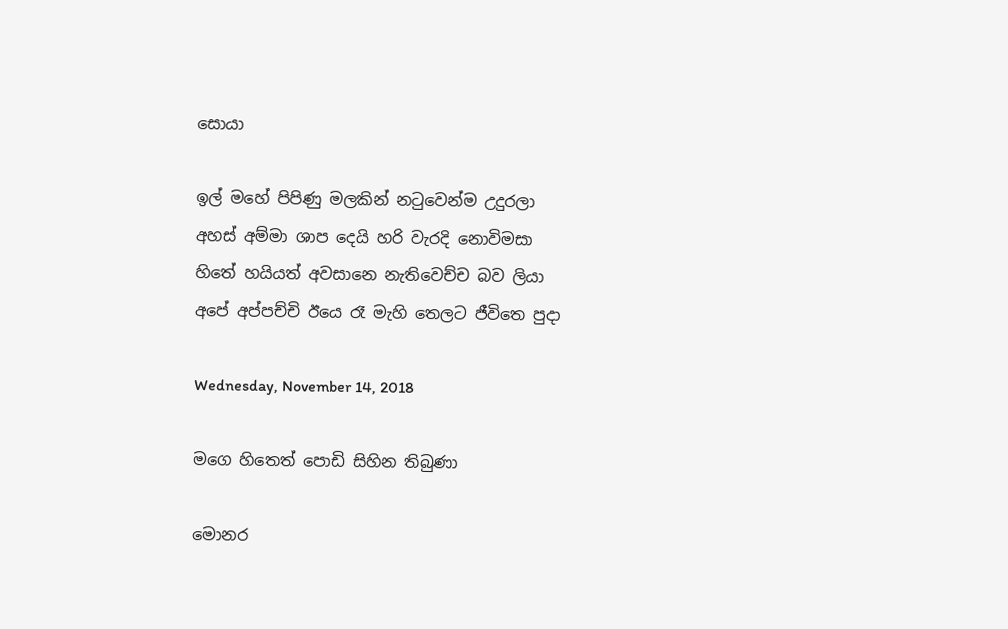සොයා

ඉල් මහේ පිපිණු මලකින් නටුවෙන්ම උදුරලා
අහස් අම්මා ශාප දෙයි හරි වැරදි නොවිමසා
හිතේ හයියත් අවසානෙ නැතිවෙච්ච බව ලියා
අපේ අප්පච්චි ඊයෙ රෑ මැහි තෙලට ජීවිතෙ පුදා

Wednesday, November 14, 2018

මගෙ හිතෙත් පොඩි සිහින තිබුණා

මොනර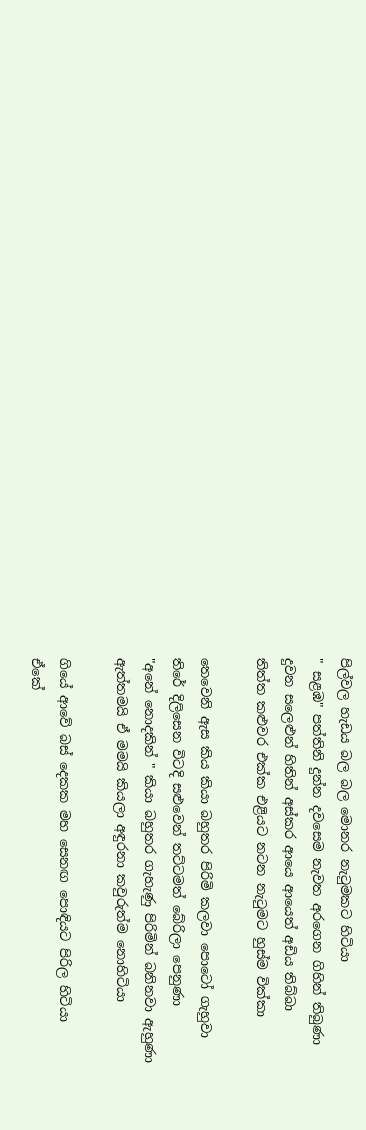පිල්වල හැඩය බල බල ‍‍මොනර නැටුමකට හිටියා
" සළඹ" පත්තිනි දුන්න දවසෙම නැවත අරගෙන ගිහින් තිබුණා
දුවන සලෙළුන් හිතින් අස්කර ආයෙ ආයෙත් අඩිය තිබ්බා
තිත්ත කළුවර එක්ක එළියට නටන නැටුමට හුස්ම වික්කා

තෙවෙනි ඇස කිය කියා බහුතර පිරිමි කලවා පොටෝ ගැහුවා
තිරේ දිලිසෙන විටදි සළුවෙන් තට්ටමත් බේරිලා පෙනුණා
"අනේ නොදකින් " කියා බහුතර ගැහැණු පිරිමින් බනිනවා ඇහුණා
ඇත්තමයි ඒ මමයි කියලා අඳුරනා කවුරුත්ම නොහිටියා

ගියේ ආවේ බස් දෙකක මහ සෙනඟ පොඳියට පිරිල හිටියා
ඒකේ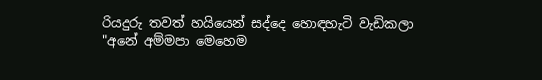රියදුරු තවත් හයියෙන් සද්දෙ හොඳහැටි වැඩිකලා
"අනේ අම්මපා මෙහෙම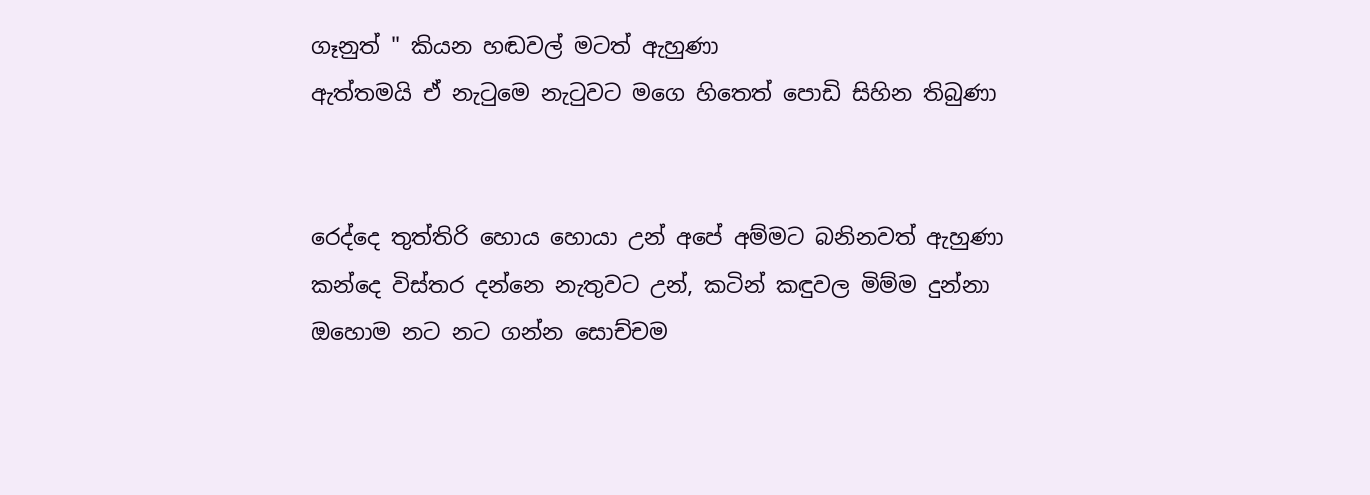ගෑනුත් " කියන හඬවල් මටත් ඇහුණා
ඇත්තමයි ඒ නැටුමෙ නැටුවට මගෙ හිතෙත් පොඩි සිහින තිබුණා


රෙද්දෙ තුත්තිරි හොය හොයා උන් අපේ අම්මට බනිනවත් ඇහුණා
කන්දෙ විස්තර දන්නෙ නැතුවට උන්, කටින් කඳුවල මිම්ම දුන්නා
ඔහොම නට නට ගන්න සොච්චම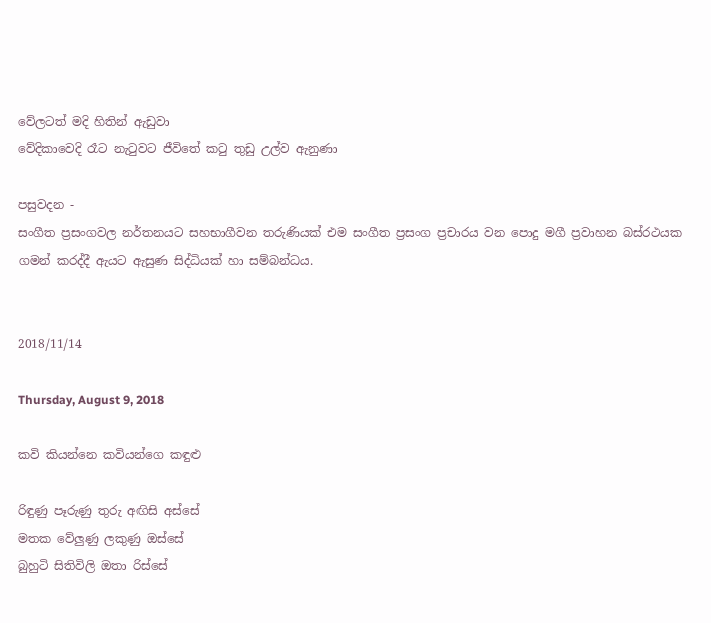වේලටත් මදි හිතින් ඇඩුවා
වේදිකාවෙදි රෑට නැටුවට ජීවිතේ කටු තුඩු උල්ව ඇනුණා

පසුවදන‍‍ -
සංගීත ප්‍රසංගවල නර්තනයට සහභාගීවන තරුණියක් එම සංගීත ප්‍රසංග ප්‍රචාරය වන පොදු මගී ප්‍රවාහන බස්රථයක ගමන් කරද්දී ඇයට ඇසුණ සිද්ධියක් හා සම්බන්ධය.


2018/11/14

Thursday, August 9, 2018

කවි කියන්නෙ කවියන්ගෙ කඳුළු

රිඳුණු පෑරුණු තුරු අඟිසි අස්සේ
මතක වේලුණු ලකුණු ඔස්සේ
බුහුටි සිතිවිලි ඔතා රිස්සේ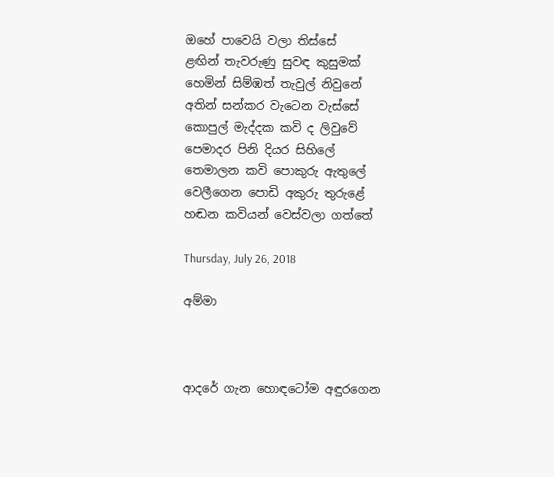ඔහේ පාවෙයි වලා තිස්සේ
ළඟින් තැවරුණු සුවඳ කුසුමක්
හෙමින් සිම්ඹත් තැවුල් නිවුනේ
අතින් සන්කර වැටෙන වැස්සේ
කොපුල් මැද්දක කවි ද ලිවුවේ
පෙමාදර පිනි දියර සිහිලේ
තෙමාලන කවි පොකුරු ඇතුලේ
වෙලීගෙන පොඩි අකුරු තුරුළේ
හඬන කවියන් වෙස්වලා ගත්තේ

Thursday, July 26, 2018

අම්මා



ආදරේ ගැන හොඳටෝම අඳුරගෙන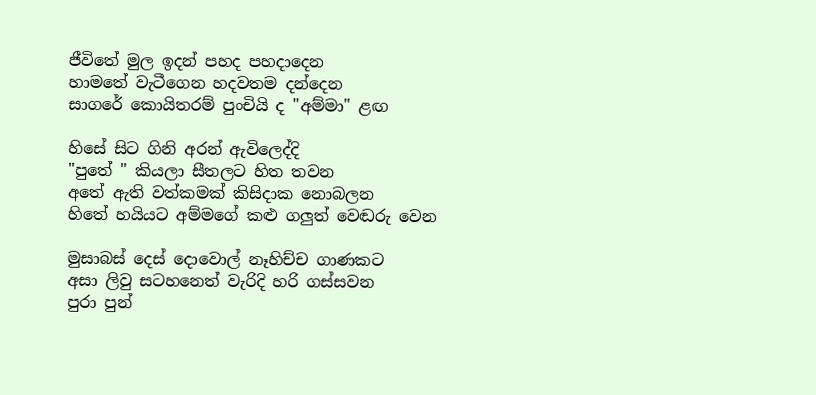ජීවිතේ මුල ඉදන් පහද පහදාදෙන
හාමතේ වැටීගෙන හදවතම දන්දෙන
සාගරේ කොයිතරම් පුංචියි ද "අම්මා" ළඟ

හිසේ සිට ගිනි අරන් ඇවිලෙද්දි
"පුතේ " කියලා සීතලට හිත තවන
අතේ ඇති වත්කමක් කිසිදාක නොබලන
හිතේ හයියට අම්මගේ කළු ගලුත් වෙඬරු වෙන

මුසාබස් දෙස් දොවොල් නෑහිච්ච ගාණකට
අසා ලිවු සටහනෙත් වැරිදි හරි ගස්සවන
පුරා පුන්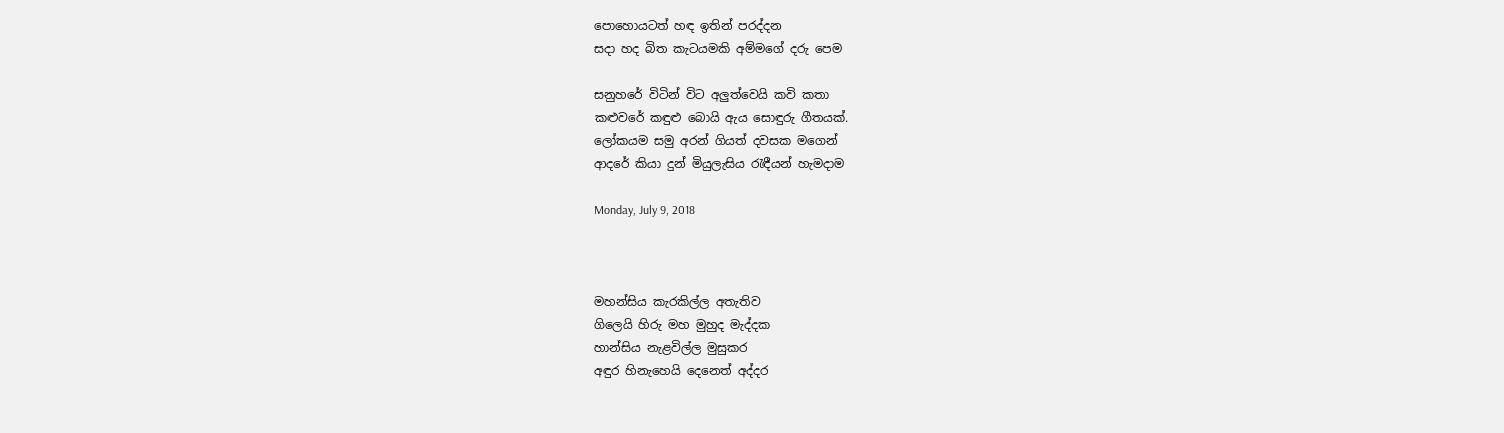පොහොයටත් හඳ ඉතින් පරද්දන
සදා හද බිත කැටයමකි අම්මගේ දරු පෙම

සනුහරේ විටින් විට අලුත්වෙයි කවි කතා
කළුවරේ කඳුළු බොයි ඇය සොඳුරු ගීතයක්.
ලෝකයම සමු අරන් ගියත් දවසක මගෙන්
ආදරේ කියා දුන් මියුලැසිය රැඳීයන් හැමදාම

Monday, July 9, 2018



මහන්සිය කැරකිල්ල අතැතිව
ගිලෙයි හිරු මහ මුහුද මැද්දක
හාන්සිය නැළවිල්ල මුසුකර
අඳුර හිනැහෙයි දෙනෙත් අද්දර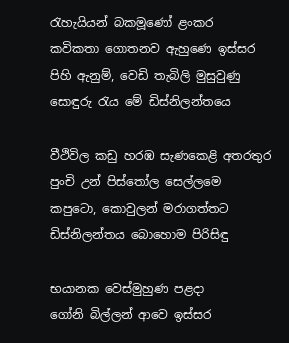රැහැයියන් බකමූණෝ ළංකර
කවිකතා ගොතනව ඇහුණෙ ඉස්සර
පිහි ඇනුම්, වෙඩි තැබිලි මුසුවුණු
සොඳුරු රැය මේ ඩිස්නිලන්තයෙ

වීථිවිල කඩු හරඹ සැණකෙළි අතරතුර
පුංචි උන් පිස්තෝල සෙල්ලමෙ
කපුටො, කොවුලන් මරාගත්තට
ඩිස්නිලන්තය බොහොම පිරිසිඳු

භයානක වෙස්මුහුණ පළදා
ගෝනි බිල්ලන් ආවෙ ඉස්සර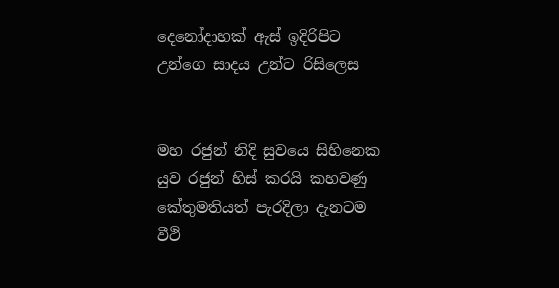දෙනෝදාහක් ඇස් ඉදිරිපිට
උන්ගෙ සාදය උන්ට රිසිලෙස


මහ රජුන් නිදි සුවයෙ සිහිනෙක
යුව රජුන් හිස් කරයි කහවණු
කේතුමතියත් පැරදිලා දැනටම
වීථි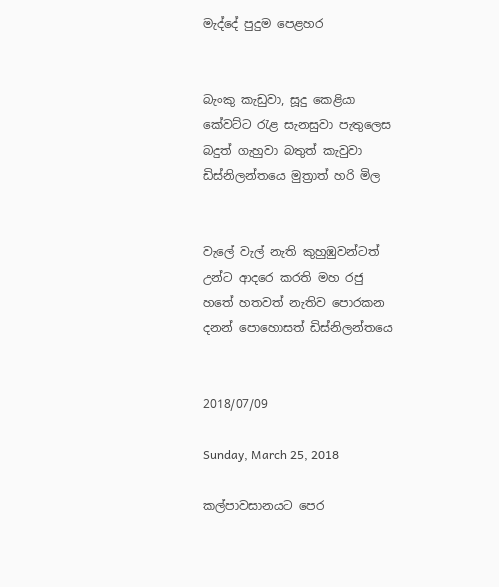මැද්දේ පුදුම පෙළහර


බැංකු කැඩුවා, සූදු කෙළියා
කේවට්ට රැළ සැනසුවා පැතුලෙස
බදුත් ගැහුවා බතුත් කැවුවා
ඩිස්නිලන්තයෙ මුත්‍රාත් හරි මිල


වැලේ වැල් නැති කුහුඹුවන්ටත්
උන්ට ආදරෙ කරති මහ රජු
හතේ හතවත් නැතිව පොරකන
දනන් පොහොසත් ඩිස්නිලන්තයෙ


2018/07/09

Sunday, March 25, 2018

කල්පාවසානයට පෙර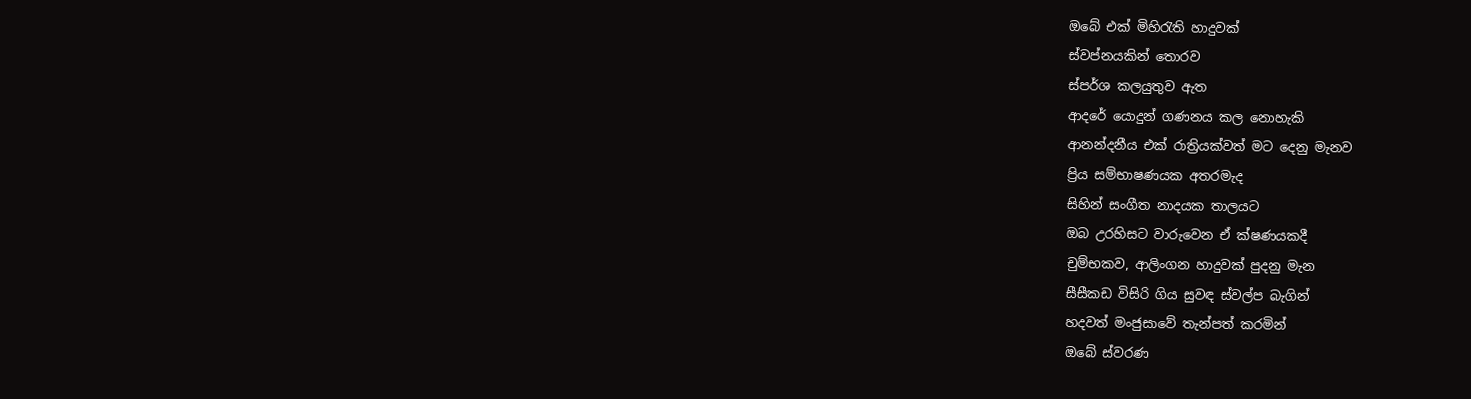ඔබේ එක් මිහිරැති හාදුවක්
ස්වප්නයකින් තොරව
ස්පර්ශ කලයුතුව ඇත
ආදරේ යොදුන් ගණනය කල නොහැකි
ආනන්දනීය එක් රාත්‍රියක්වත් මට දෙනු මැනව
ප්‍රිය සම්භාෂණයක අතරමැද
සිහින් සංගීත නාදයක තාලයට
ඔබ උරහිසට වාරුවෙන ඒ ක්ෂණයකදී
චුම්භකව, ආලිංගන හාදුවක් පුදනු මැන
සීසීකඩ විසිරි ගිය සුවඳ ස්වල්ප බැගින්
හදවත් මංජුසාවේ තැන්පත් කරමින්
ඔබේ ස්වරණ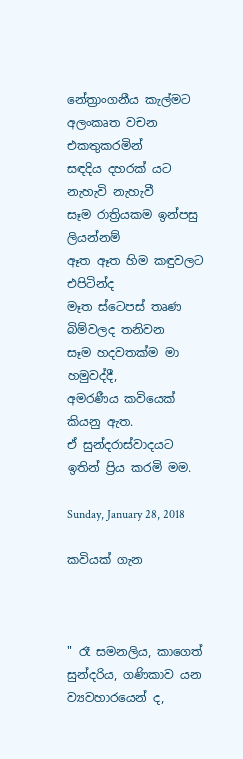නේත්‍රාංගනීය කැල්මට
අලංකෘත වචන එකතුකරමින්
සඳදිය දහරක් යට නැහැවි නැහැවී
සෑම රාත්‍රියකම ඉන්පසු ලියන්නම්
ඈත ඈත හිම කඳුවලට එපිටින්ද
මෑත ස්ටෙපස් තෘණ බිම්වලද තනිවන
සෑම හදවතක්ම මා හමුවද්දී,
අමරණීය කවියෙක් කියනු ඇත.
ඒ සුන්දරාස්වාදයට ඉතින් ප්‍රිය කරමි මම.

Sunday, January 28, 2018

කවියක් ගැන



" රෑ සමනලිය, කාගෙත් සුන්දරිය, ගණිකාව යන ව්‍යවහාරයෙන් ද,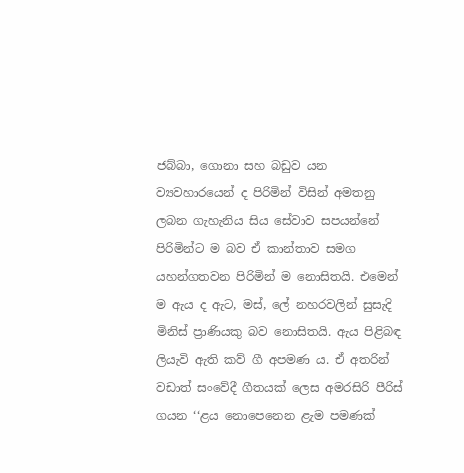ජබ්බා, ගොනා සහ බඩුව යන ව්‍යවහාරයෙන් ද පිරිමින් විසින් අමතනු ලබන ගැහැනිය සිය සේවාව සපයන්නේ පිරිමින්ට ම බව ඒ කාන්තාව සමග යහන්ගතවන පිරිමින් ම නොසිතයි. එමෙන් ම ඇය ද ඇට, මස්, ලේ නහරවලින් සුසැදි මිනිස් ප්‍රාණියකු බව නොසිතයි. ඇය පිළිබඳ ලියැවි ඇති කව් ගී අපමණ ය. ඒ අතරින් වඩාත් සංවේදී ගීතයක් ලෙස අමරසිරි පීරිස් ගයන ‘‘ළය නොපෙනෙන ළැම පමණක්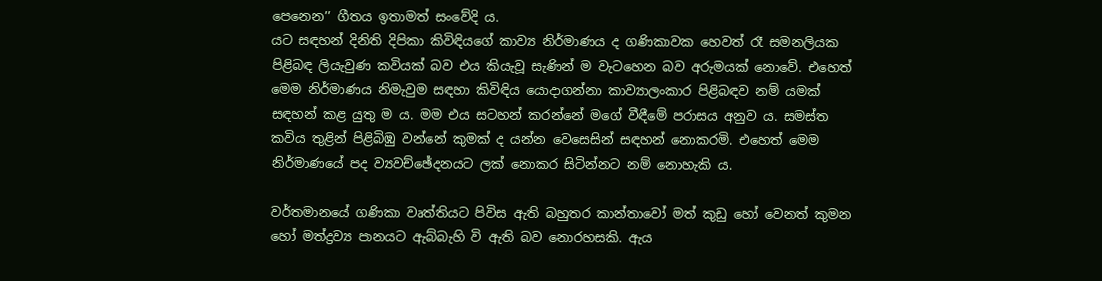පෙනෙන’’ ගීතය ඉතාමත් සංවේදි ය.
යට සඳහන් දිනිති දිපිකා කිවිඳියගේ කාව්‍ය නිර්මාණය ද ගණිකාවක හෙවත් රෑ සමනලියක පිළිබඳ ලියැවුණ කවියක් බව එය කියැවූ සැණින් ම වැටහෙන බව අරුමයක් නොවේ. එහෙත් මෙම නිර්මාණය නිමැවුම සඳහා කිවිඳිය යොදාගන්නා කාව්‍යාලංකාර පිළිබඳව නම් යමක් සඳහන් කළ යුතු ම ය. මම එය සටහන් කරන්නේ මගේ වීඳීමේ පරාසය අනුව ය. සමස්ත කවිය තුළින් පිළිබිඹු වන්නේ කුමක් ද යන්න වෙසෙසින් සඳහන් නොකරමි. එහෙත් මෙම නිර්මාණයේ පද ව්‍යවච්ඡේදනයට ලක් නොකර සිටින්නට නම් නොහැකි ය.

වර්තමානයේ ගණිකා වෘත්තියට පිවිස ඇති බහුතර කාන්තාවෝ මත් කුඩු හෝ වෙනත් කුමන හෝ මත්ද්‍රව්‍ය පානයට ඇබ්බැහි වි ඇති බව නොරහසකි. ඇය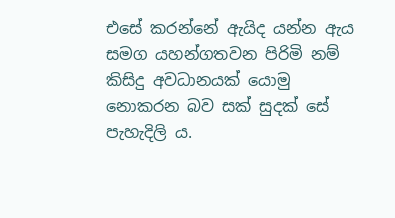එසේ කරන්නේ ඇයිද යන්න ඇය සමග යහන්ගතවන පිරිමි නම් කිසිදු අවධානයක් යොමු නොකරන බව සක් සුදක් සේ පැහැදිලි ය.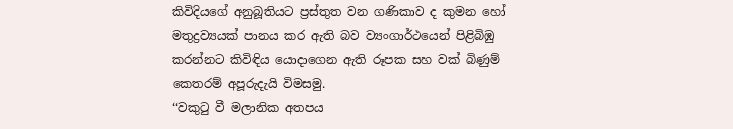කිවිදියගේ අනුබූතියට ප්‍රස්තුත වන ගණිකාව ද කුමන හෝ මතුද්‍රව්‍යයක් පානය කර ඇති බව ව්‍යංගාර්ථයෙන් පිළිබිඹු කරන්නට කිවිඳිය යොදාගෙන ඇති රූපක සහ වක් බිණුම් කෙතරම් අපූරුදැයි විමසමු.
‘‘වකුටු වී මලානික අතපය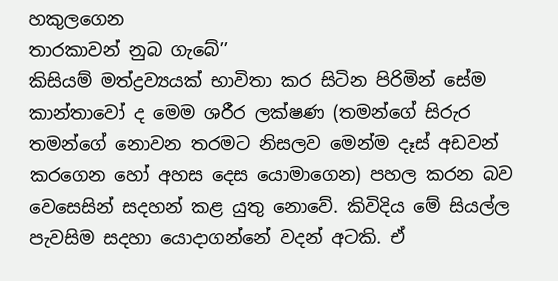හකුලගෙන
තාරකාවන් නුබ ගැබේ’’
කිසියම් මත්ද්‍රව්‍යයක් භාවිතා කර සිටින පිරිමින් සේම කාන්තාවෝ ද මෙම ශරීර ලක්ෂණ (තමන්ගේ සිරුර තමන්ගේ නොවන තරමට නිසලව මෙන්ම දෑස් අඩවන් කරගෙන හෝ අහස දෙස යොමාගෙන) පහල කරන බව වෙසෙසින් සදහන් කළ යුතු නොවේ. කිවිදිය මේ සියල්ල පැවසිම සදහා යොදාගන්නේ වදන් අටකි. ඒ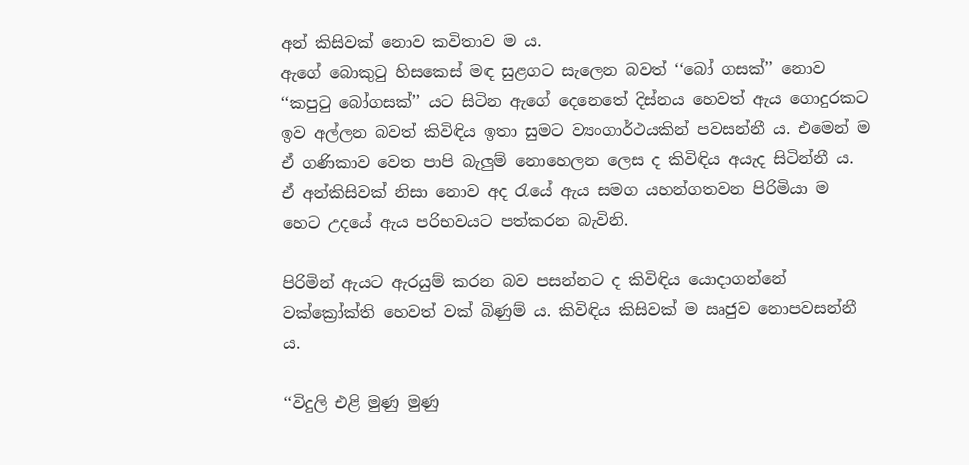අන් කිසිවක් නොව කවිතාව ම ය.
ඇගේ බොකුටු හිසකෙස් මඳ සුළගට සැලෙන බවත් ‘‘බෝ ගසක්’’ නොව ‘‘කපුටු බෝගසක්’’ යට සිටින ඇගේ දෙනෙතේ දිස්නය හෙවත් ඇය ගොදුරකට ඉව අල්ලන බවත් කිවිඳිය ඉතා සුමට ව්‍යංගාර්ථයකින් පවසන්නී ය. එමෙන් ම ඒ ගණිකාව වෙත පාපි බැලුම් නොහෙලන ලෙස ද කිවිඳිය අයැද සිටින්නී ය. ඒ අන්කිසිවක් නිසා නොව අද රැයේ ඇය සමග යහන්ගතවන පිරිමියා ම හෙට උදයේ ඇය පරිභවයට පත්කරන බැවිනි.

පිරිමින් ඇයට ඇරයුම් කරන බව පසන්නට ද කිවිඳිය යොදාගන්නේ වක්ක්‍රෝක්ති හෙවත් වක් බිණුම් ය. කිවිඳිය කිසිවක් ම ඍජුව නොපවසන්නී ය.

‘‘විදුලි එළි මුණු මුණු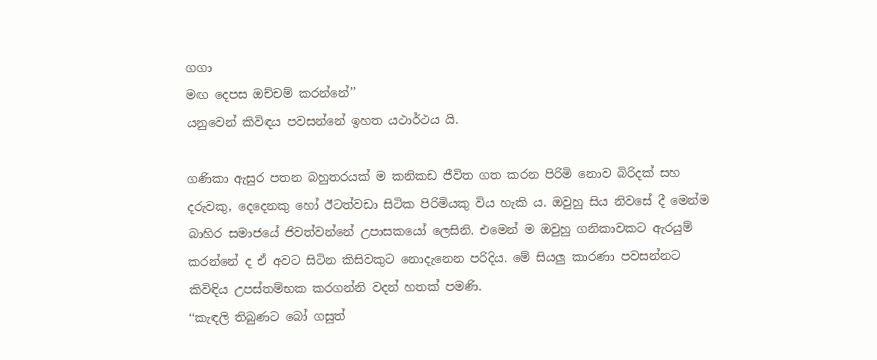ගගා
මඟ දෙපස ඔච්චම් කරන්නේ’’
යනුවෙන් කිවිඳය පවසන්නේ ඉහත යථාර්ථය යි.

ගණිකා ඇසුර පතන බහුතරයක් ම කනිකඩ ජීවිත ගත කරන පිරිමි නොව බිරිදක් සහ දරුවකු, දෙදෙනකු හෝ ඊටත්වඩා සිටික පිරිමියකු විය හැකි ය. ඔවුහු සිය නිවසේ දී මෙන්ම බාහිර සමාජයේ ජිවත්වන්නේ උපාසකයෝ ලෙසිනි. එමෙන් ම ඔවුහු ගනිකාවකට ඇරයුම් කරන්නේ ද ඒ අවට සිටින කිසිවකුට නොදැනෙන පරිදිය. මේ සියලු කාරණා පවසන්නට කිවිඳිය උපස්තම්භක කරගන්නි වදන් හතක් පමණි.
‘‘කැඳලි තිබුණට බෝ ගසුත්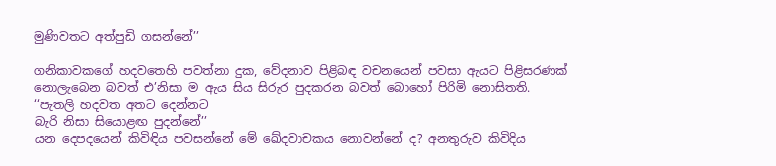මුණිවතට අත්පුඩි ගසන්නේ’’

ගනිකාවකගේ හදවතෙහි පවත්නා දුක, වේදනාව පිළිබඳ වචනයෙන් පවසා ඇයට පිළිසරණක් නොලැබෙන බවත් එ’නිසා ම ඇය සිය සිරුර පුදකරන බවත් බොහෝ පිරිමි නොසිතති.
‘‘පැතලි හදවත අතට දෙන්නට
බැරි නිසා සියොළඟ පුදන්නේ’’
යන දෙපදයෙන් කිවිඳිය පවසන්නේ මේ ඛේදවාචකය නොවන්නේ ද? අනතුරුව කිවිදිය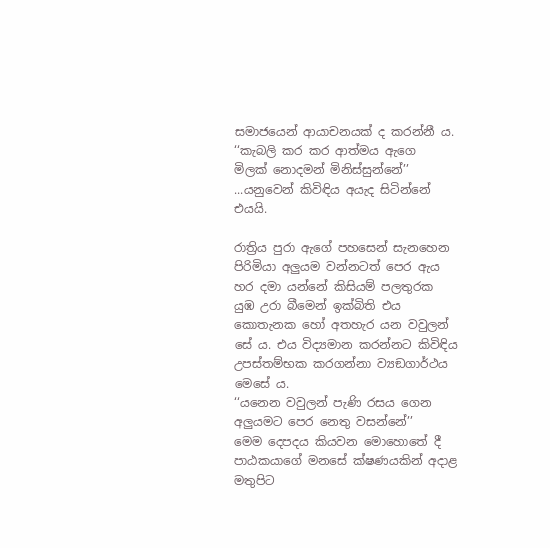සමාජයෙන් ආයාචනයක් ද කරන්නී ය.
‘‘කැබලි කර කර ආත්මය ඇගෙ
මිලක් නොදමන් මිනිස්සුන්නේ’’
...යනුවෙන් කිවිඳිය අයැද සිටින්නේ එයයි.

රාත්‍රිය පුරා ඇගේ පහසෙන් සැනහෙන පිරිමියා අලුයම වන්නටත් පෙර ඇය හර දමා යන්නේ කිසියම් පලතුරක යුඹ උරා බීමෙන් ඉක්බිති එය කොතැනක හෝ අතහැර යන වවුලන් සේ ය. එය විද්‍යමාන කරන්නට කිවිඳිය උපස්තම්භක කරගන්නා ව්‍යඞගාර්ථය මෙසේ ය.
‘‘යනෙන වවුලන් පැණි රසය ගෙන
අලුයමට පෙර නෙතු වසන්නේ’’
මෙම දෙපදය කියවන මොහොතේ දී පාඨකයාගේ මනසේ ක්ෂණයකින් අදාළ මතුපිට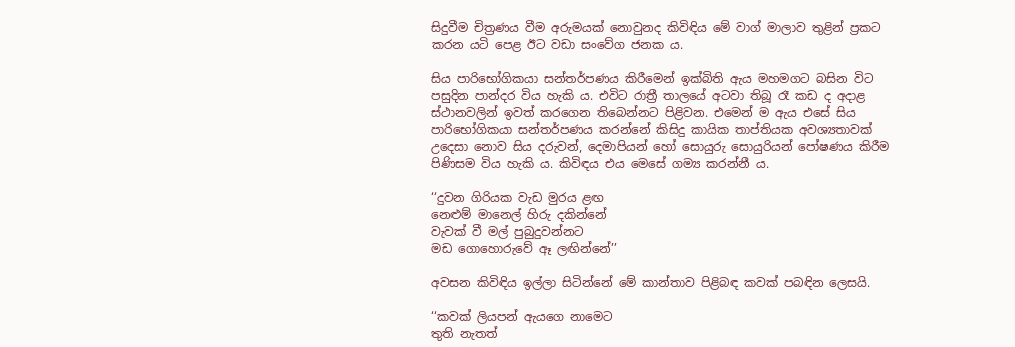සිදුවීම චිත්‍රණය වීම අරුමයක් නොවුනද කිවිඳිය මේ වාග් මාලාව තුළින් ප්‍රකට කරන යටි පෙළ ඊට වඩා සංවේග ජනක ය.

සිය පාරිභෝගිකයා සන්තර්පණය කිරීමෙන් ඉක්බිති ඇය මහමගට බසින විට පසුදින පාන්දර විය හැකි ය. එවිට රාත්‍රී තාලයේ අටවා තිබූ රෑ කඩ ද අදාළ ස්ථානවලින් ඉවත් කරගෙන තිබෙන්නට පිළිවන. එමෙන් ම ඇය එසේ සිය පාරිභෝගිකයා සන්තර්පණය කරන්නේ කිසිදු කායික තාප්තියක අවශ්‍යතාවක් උදෙසා නොව සිය දරුවන්, දෙමාපියන් හෝ සොයුරු සොයුරියන් පෝෂණය කිරීම පිණිසම විය හැකි ය. කිවිඳය එය මෙසේ ගම්‍ය කරන්නී ය.

‘‘දුවන ගිරියක වැඩ මුරය ළඟ
නෙළුම් මානෙල් හිරු දකින්නේ
වැවක් වී මල් පුබුදුවන්නට
මඩ ගොහොරුවේ ඈ ලඟින්නේ’’

අවසන කිවිඳිය ඉල්ලා සිටින්නේ මේ කාන්තාව පිළිබඳ කවක් පබඳින ලෙසයි.

‘‘කවක් ලියපන් ඇයගෙ නාමෙට
තුති නැතත්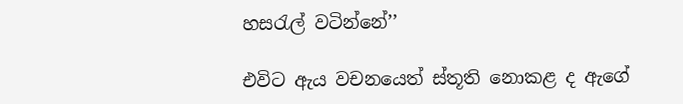හසරැල් වටින්නේ’’

එවිට ඇය වචනයෙත් ස්තූති නොකළ ද ඇගේ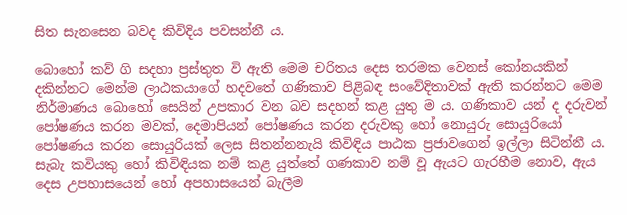සිත සැනසෙන බවද කිවිදිය පවසන්නී ය.

බොහෝ කව් ගි සදහා ප්‍රස්තුත වි ඇති මෙම චරිතය දෙස තරමක වෙනස් කෝනයකින් දකින්නට මෙන්ම ලාඨකයාගේ හදවතේ ගණිකාව පිළිබඳ සංවේදිතාවක් ඇති කරන්නට මෙම නිර්මාණය බොහෝ සෙයින් උපකාර වන බව සදහන් කළ යුතු ම ය. ගණිකාව යන් ද දරුවන් පෝෂණය කරන මවක්, දෙමාපියන් පෝෂණය කරන දරුවකු හෝ නොයුරු සොයුරියෝ පෝෂණය කරන සොයුරියක් ලෙස සිතන්නනැයි කිවිඳිය පාඨක ප්‍රජාවගෙන් ඉල්ලා සිටින්නී ය. සැබැ කවියකු හෝ කිවිඳියක නම් කළ යුත්තේ ගණකාව නම් වූ ඇයට ගැරහීම නොව, ඇය දෙස උපහාසයෙන් හෝ අපහාසයෙන් බැලීම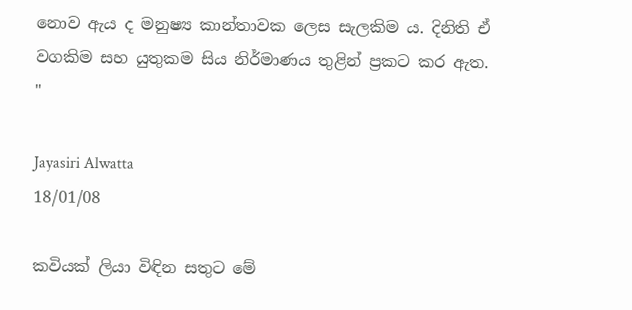නොව ඇය ද මනුෂ්‍ය කාන්තාවක ලෙස සැලකිම ය. දිනිති ඒ වගකිම සහ යුතුකම සිය නිර්මාණය තුළින් ප්‍රකට කර ඇත. "

Jayasiri Alwatta
18/01/08

කවියක් ලියා විඳින සතුට මේ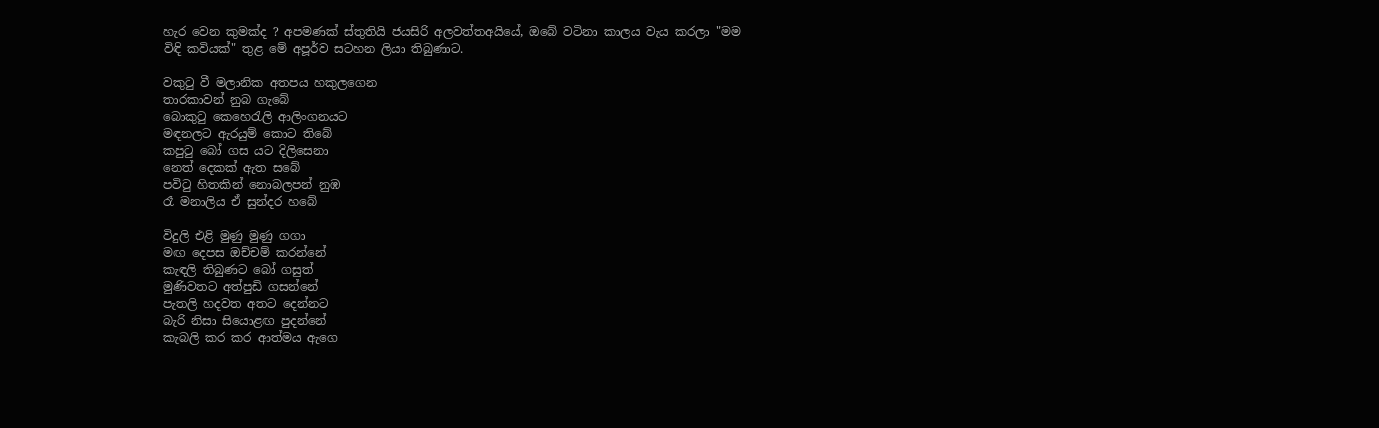හැර වෙන කුමක්ද ? අපමණක් ස්තුතියි ජයසිරි අලවත්තඅයියේ, ඔබේ වටිනා කාලය වැය කරලා "මම විඳි කවියක්" තුළ මේ අපූර්ව සටහන ලියා තිබුණාට.

වකුටු වී මලානික අතපය හකුලගෙන
තාරකාවන් නුබ ගැබේ
බොකුටු කෙහෙරැලි ආලිංගනයට
මඳනලට ඇරයුම් කොට තිබේ
කපුටු බෝ ගස යට දිලිසෙනා
නෙත් දෙකක් ඇත සබේ
පවිටු හිතකින් නොබලපන් නුඹ
රෑ මනාලිය ඒ සුන්දර හබේ

විදුලි එළි මුණු මුණු ගගා
මඟ දෙපස ඔච්චම් කරන්නේ
කැඳලි තිබුණට බෝ ගසුත්
මුණිවතට අත්පුඩි ගසන්නේ
පැතලි හදවත අතට දෙන්නට
බැරි නිසා සියොළඟ පුදන්නේ
කැබලි කර කර ආත්මය ඇගෙ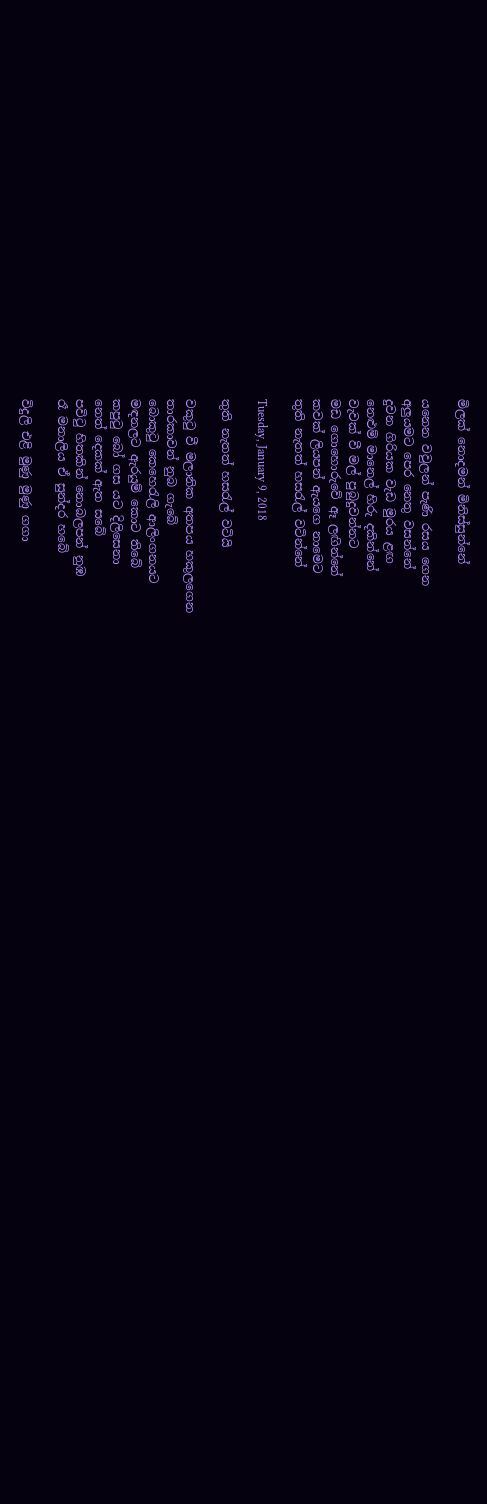මිලක් නොදමන් මිනිස්සුන්නේ

යනෙන වවුලන් පැණි රසය ගෙන
අලුයමට පෙර නෙතු වසන්නේ
දුවන ගිරියක වැඩ මුරය ළඟ
නෙළුම් මානෙල් හිරු දකින්නේ
වැවක් වී මල් පුබුදුවන්නට
මඩ ගොහොරුවේ ඈ ලඟින්නේ
කවක් ලියපන් ඇයගෙ නාමෙට
තුති නැතත් හසරැල් වටින්නේ

Tuesday, January 9, 2018

තුති නැතත් හසරැල් වටියි

වකුටු වී මලානික අතපය හකුලගෙන
තාරකාවන් නුබ ගැබේ
බොකුටු කෙහෙරැලි ආලිංගනයට
මඳනලට ඇරයුම් කොට තිබේ
කපුටු බෝ ගස යට දිලිසෙනා
නෙත් දෙකක් ඇත සබේ
පවිටු හිතකින් නොබලපන් නුඹ
රෑ මනාලිය ඒ සුන්දර හබේ

විදුලි එළි මුණු මුණු ගගා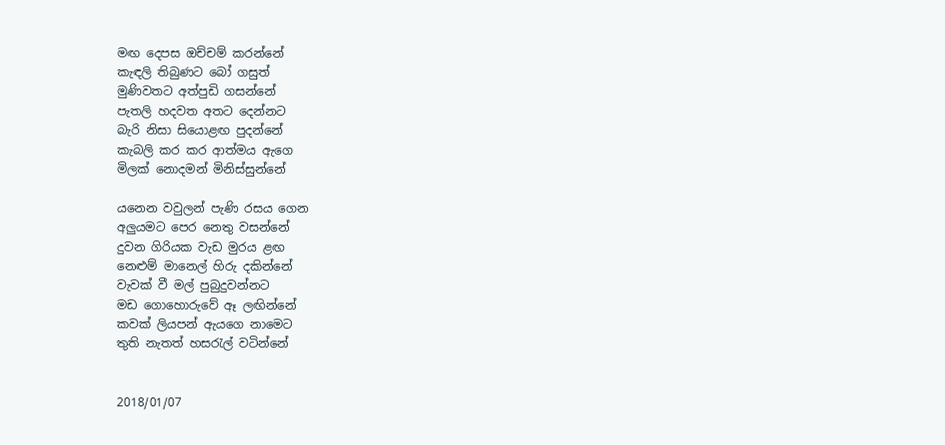මඟ දෙපස ඔච්චම් කරන්නේ
කැඳලි තිබුණට බෝ ගසුත්
මුණිවතට අත්පුඩි ගසන්නේ
පැතලි හදවත අතට දෙන්නට
බැරි නිසා සියොළඟ පුදන්නේ
කැබලි කර කර ආත්මය ඇගෙ
මිලක් නොදමන් මිනිස්සුන්නේ

යනෙන වවුලන් පැණි රසය ගෙන
අලුයමට පෙර නෙතු වසන්නේ
දුවන ගිරියක වැඩ මුරය ළඟ
නෙළුම් මානෙල් හිරු දකින්නේ
වැවක් වී මල් පුබුදුවන්නට
මඩ ගොහොරුවේ ඈ ලඟින්නේ
කවක් ලියපන් ඇයගෙ නාමෙට
තුති නැතත් හසරැල් වටින්නේ


2018/01/07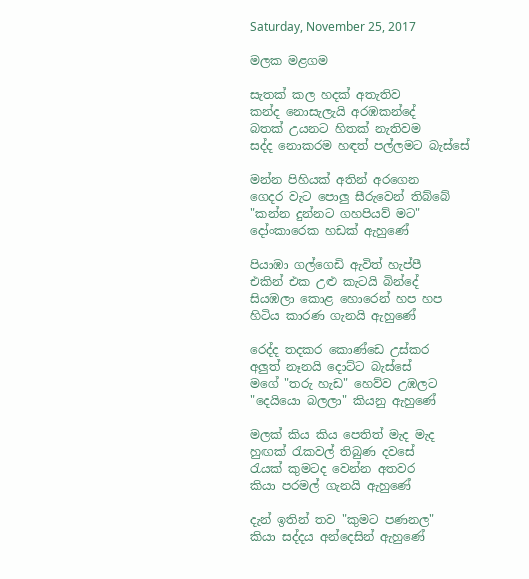Saturday, November 25, 2017

මලක මළගම

සැතක් කල හදක් අතැතිව
කන්ද නොසැලැයි අරඹකන්දේ
බතක් උයනට හිතක් නැතිවම
සද්ද නොකරම හඳත් පල්ලමට බැස්සේ

මන්න පිහියක් අතින් අරගෙන
ගෙදර වැට පොලු සීරුවෙන් තිබ්බේ
"කන්න දුන්නට ගහපියව් මට"
දෝංකාරෙක හඩක් ඇහුණේ

පියාඹා ගල්ගෙඩි ඇවිත් හැප්පී
එකින් එක උළු කැටයි බින්දේ
සියඹලා කොළ හොරෙන් හප හප
හිටිය කාරණ ගැනයි ඇහුණේ

රෙද්ද තදකර කොණ්ඩෙ උස්කර
අලුත් නෑනයි දොට්ට බැස්සේ
මගේ "තරු හැඩ" හෙව්ව උඹලට
"දෙයියො බලලා" කියනු ඇහුණේ

මලක් කිය කිය පෙතිත් මැද මැද
හුඟක් රැකවල් තිබුණ දවසේ
රැයක් කුමටද වෙන්න අතවර
කියා පරමල් ගැනයි ඇහුණේ

දැන් ඉතින් තව "කුමට පණනල"
කියා සද්දය අන්දෙසින් ඇහුණේ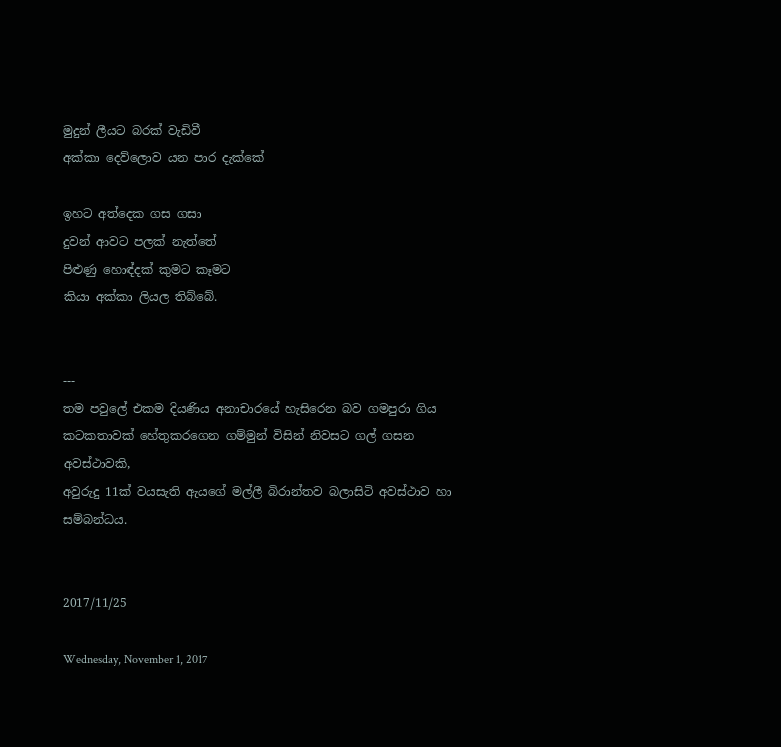මුදුන් ලීයට බරක් වැඩිවී
අක්කා දෙව්ලොව යන පාර දැක්කේ

ඉහට අත්දෙක ගස ගසා
දුවන් ආවට පලක් නැත්තේ
පිළුණු හොඳ්දක් කුමට කෑමට
කියා අක්කා ලියල තිබ්බේ.


---
තම පවුලේ එකම දියණිය අනාචාරයේ හැසිරෙන බව ගමපුරා ගිය කටකතාවක් හේතුකරගෙන ගම්මුන් විසින් නිවසට ගල් ගසන අවස්ථාවකි,
අවුරුදු 11ක් වයසැති ඇයගේ මල්ලී බිරාන්තව බලාසිටි අවස්ථාව හා සම්බන්ධය.


2017/11/25

Wednesday, November 1, 2017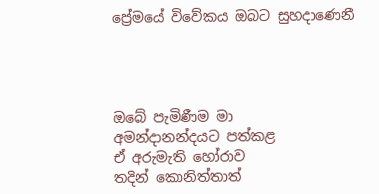ප්‍රේමයේ විවේකය ඔබට සුහදාණෙනී




ඔබේ පැමිණීම මා
අමන්දානන්දයට පත්කළ
ඒ අරුමැති හෝරාව
තදින් කොනිත්තාත්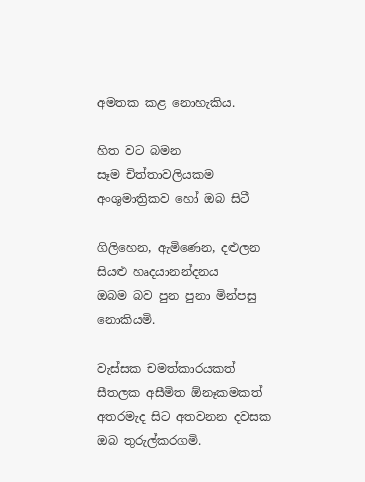අමතක කළ නොහැකිය.

හිත වට බමන
සෑම චිත්තාවලියකම
අංශුමාත්‍රිකව හෝ ඔබ සිටී

ගිලිහෙන, ඇමිණෙන, දළුලන
සියළු හෘදයානන්දනය
ඔබම බව පුන පුනා මින්පසු
නොකියමි.

වැස්සක චමත්කාරයකත්
සීතලක අසීමිත ඕනෑකමකත්
අතරමැද සිට අතවනන දවසක
ඔබ තුරුල්කරගමි.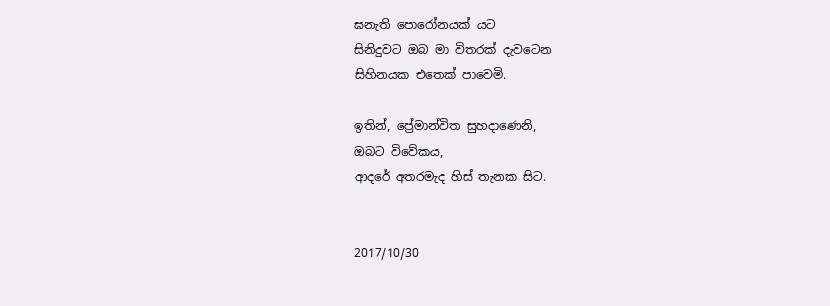ඝනැති පොරෝනයක් යට
සිනිදුවට ඔබ මා විතරක් දැවටෙන
සිහිනයක එතෙක් පාවෙමි.

ඉතින්, ප්‍රේමාන්විත සුහදාණෙනි,
ඔබට විවේකය,
ආදරේ අතරමැද හිස් තැනක සිට.


2017/10/30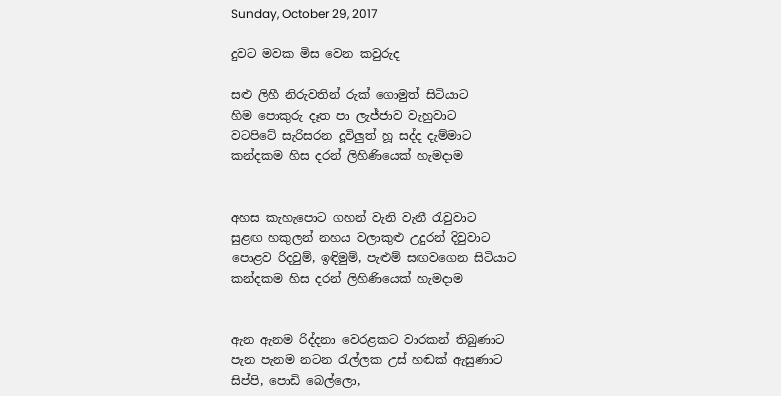Sunday, October 29, 2017

දුවට මවක මිස වෙන කවුරුද

සළු ලිහී නිරුවතින් රුක් ගොමුත් සිටියාට
හිම පොකුරු දෑත පා ලැජ්ජාව වැහුවාට
වටපිටේ සැරිසරන දූවිලුත් හූ සද්ද දැම්මාට
කන්දකම හිස දරන් ලිහිණියෙක් හැමදාම


අහස කැහැපොට ගහන් වැනි වැනී රැවුවාට
සුළඟ හකුලන් නහය වලාකුළු උදුරන් දිවුවාට
පොළව රිදවුම්, ඉඳිමුම්, පැළුම් සඟවගෙන සිටියාට
කන්දකම හිස දරන් ලිහිණියෙක් හැමදාම


ඇන ඇනම රිද්දනා වෙරළකට වාරකන් තිබුණාට
පැන පැනම නටන රැල්ලක උස් හඬක් ඇසුණාට
සිප්පි, පොඩි බෙල්ලො,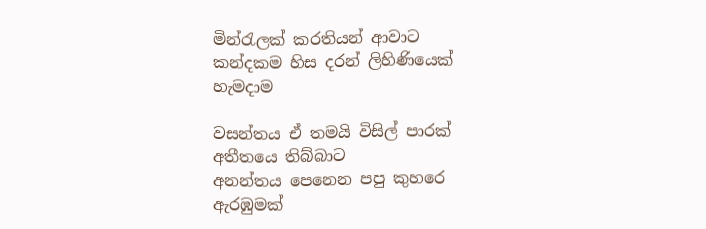මින්රැලක් කරතියන් ආවාට
කන්දකම හිස දරන් ලිහිණියෙක් හැමදාම

වසන්තය ඒ තමයි විසිල් පාරක් අතීතයෙ තිබ්බාට
අනන්තය පෙනෙන පපු කුහරෙ ඇරඹුමක්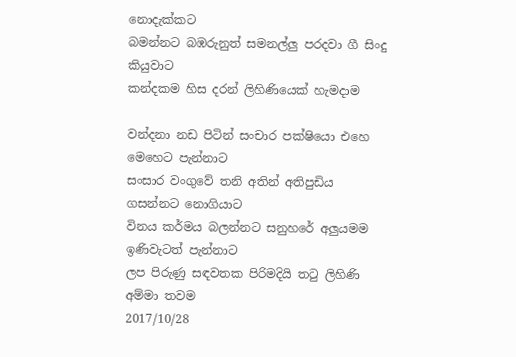නොදැක්කට
බමන්නට බඹරුනුත් සමනල්ලු පරදවා ගී සිංදු කියුවාට
කන්දකම හිස දරන් ලිහිණියෙක් හැමදාම

වන්දනා නඩ පිටින් සංචාර පක්ෂියො එහෙ මෙහෙට පැන්නාට
සංසාර වංගුවේ තනි අතින් අතිපුඩිය ගසන්නට නොගියාට
විනය කර්මය බලන්නට සනුහරේ අලුයමම ඉණිවැටත් පැන්නාට
ලප පිරුණු සඳවතක පිරිමදියි තටු ලිහිණි අම්මා තවම
2017/10/28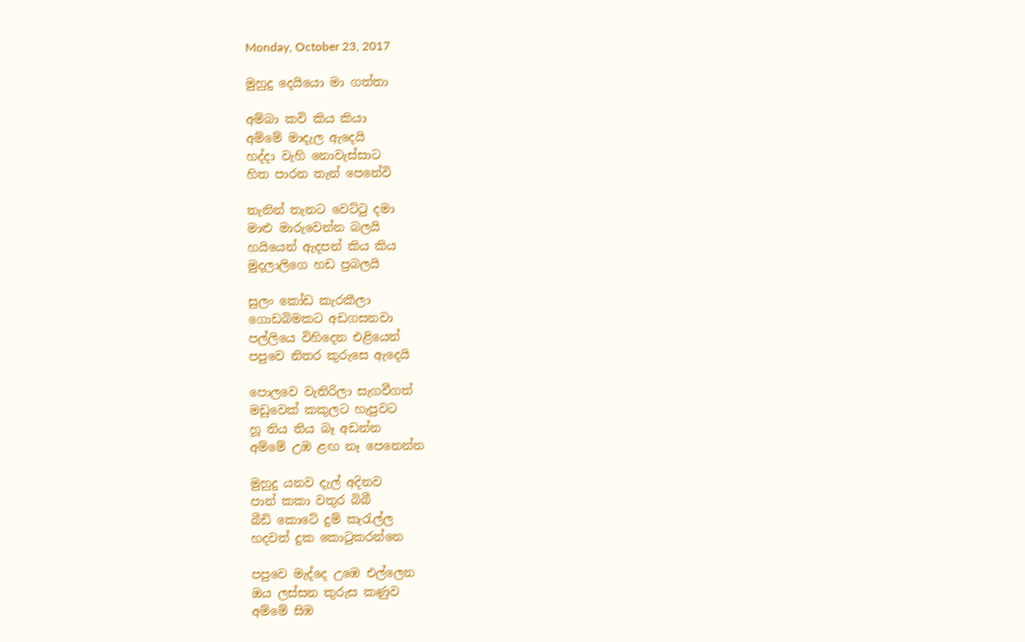Monday, October 23, 2017

මුහුදු දෙයියො මා ගත්තා

අම්බා කවි කිය කියා
අම්මේ මාදැල ඇදෙයි
හද්දා වැහි නොවැස්සාට
හිත පාරන තැන් පෙනේවි

තැනින් තැනට වෙට්ටු දමා
මාළු මාරුවෙන්න බලයි
හයියෙන් ඇදපන් කිය කිය
මුදලාලිගෙ හඩ ප්‍රබලයි

සුලං කෝඩ කැරකීලා
ගොඩබිමකට අඩගසනවා
පල්ලියෙ විහිදෙන එළියෙන්
පපුවෙ නිතර කුරුසෙ ඇදෙයි

පොලවෙ වැතිරිලා සැගවීගත්
මඩුවෙක් කකුලට හැපුවට
හූ තිය තිය බෑ අඩන්න
අම්මේ උඹ ළඟ නෑ පෙනෙන්න

මුහුදු යනව‍ දැල් අදිනව
පාන් කකා වතුර බිබී
බීඩි කොටේ දුම් කැරැල්ල
හදවත් දුක කොටුකරන්නෙ

පපුවෙ මැද්දෙ උඹෙ එල්ලෙන
ඔය ලස්සන කුරුස කණුව
අම්මේ සිඹ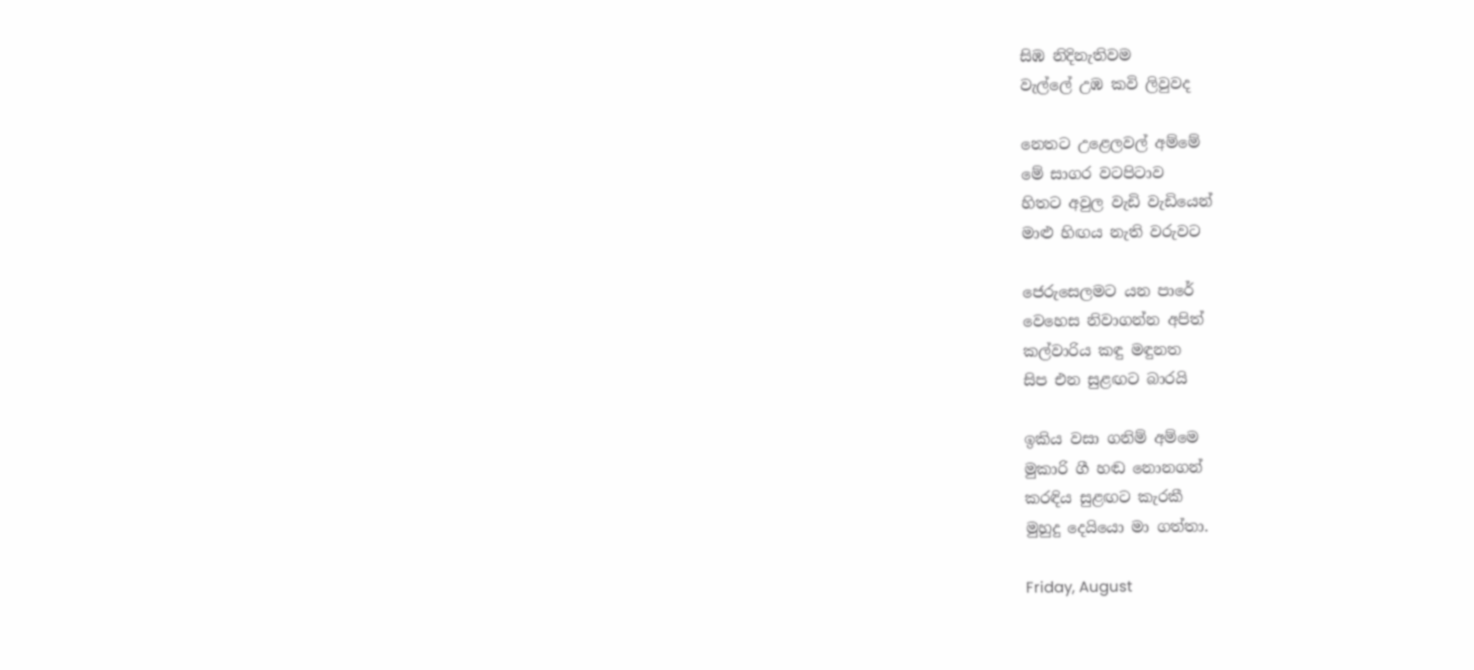සිඹ නිදිනැතිවම
වැල්ලේ උඹ කවි ලිවුවද

නෙතට උළෙලවල් අම්මේ
මේ සාගර වටපිටාව
හිතට අවුල වැඩි වැඩියෙන්
මාළු හිඟය නැති වරුවට

ජෙරුසෙලමට යන පාරේ
වෙහෙස නිවාගන්න අපිත්
කල්වාරිය කඳු මඳුනත
සිප එන සුළඟට බාරයි

ඉකිය වසා ගනිම් අම්මෙ
මුකාරි ගී හඬ නොනගන්
කරඳිය සුළඟට කැරකී
මුහුදු දෙයියො මා ගත්තා.

Friday, August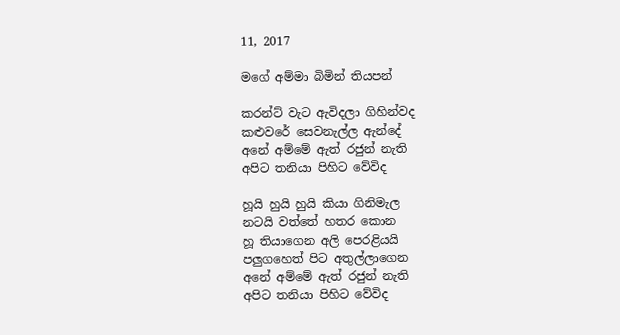11, 2017

මගේ අම්මා බිමින් තියපන්

කරන්ට් වැට ඇවිදලා ගිහින්වද
කළුවරේ සෙවනැල්ල ඇන්දේ
අනේ අම්මේ ඇත් රජුන් නැති
අපිට තනියා පිහිට වේවිද

හූයි හුයි හුයි කියා ගිනිමැල
නටයි වත්තේ හතර කොන
හූ තියාගෙන අලි පෙරළියයි
පලුගහෙත් පිට අතුල්ලාගෙන
අනේ අම්මේ ඇත් රජුන් නැති
අපිට තනියා පිහිට වේවිද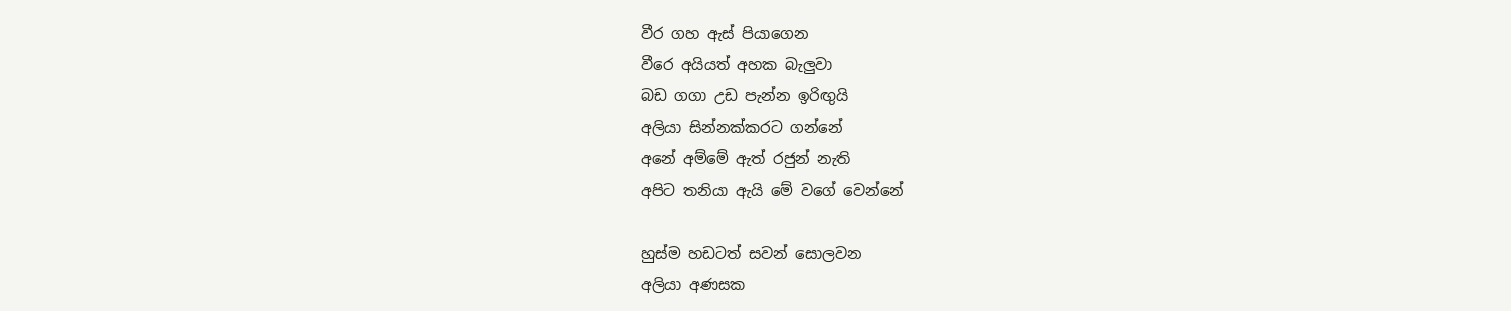වීර ගහ ඇස් පියාගෙන
වීරෙ අයියත් අහක බැලුවා
බඩ ගගා උඩ පැන්න ඉරිඟුයි
අලියා සින්නක්කරට ගන්නේ
අනේ අම්මේ ඇත් රජුන් නැති
අපිට තනියා ඇයි මේ වගේ වෙන්නේ

හුස්ම හඩටත් සවන් සොලවන
අලියා අණසක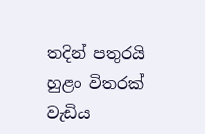තදින් පතුරයි
හුළං විතරක් වැඩිය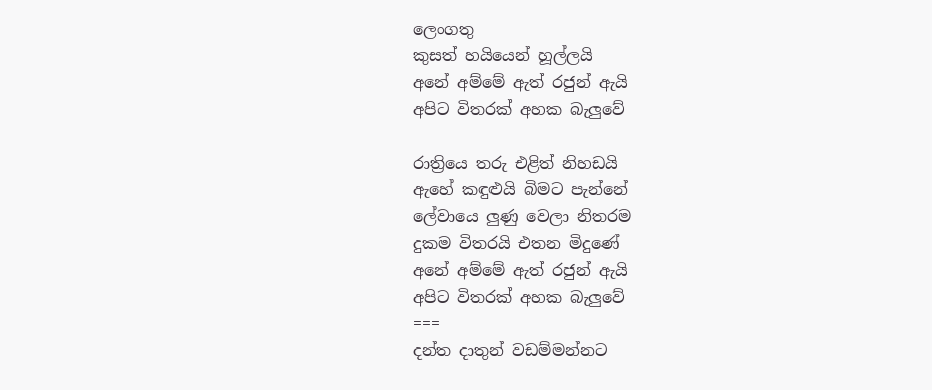ලෙංගතු
කුසත් හයියෙන් හූල්ලයි
අනේ අම්මේ ඇත් රජුන් ඇයි
අපිට විතරක් අහක බැලුවේ

රාත්‍රියෙ තරු එළිත් නිහඩයි
ඇහේ කඳුළුයි බිමට පැන්නේ
ලේවායෙ ලුණු වෙලා නිතරම
දුකම විතරයි එතන මිදුණේ
අනේ අම්මේ ඇත් රජුන් ඇයි
අපිට විතරක් අහක බැලුවේ
===
දන්ත දාතුන් වඩම්මන්නට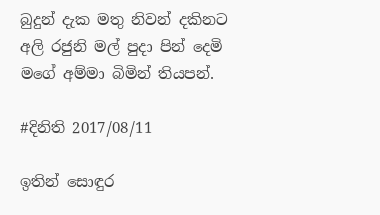බුදුන් දැක මතු නිවන් දකිනට
අලි රජුනි මල් පුදා පින් දෙමි
මගේ අම්මා බිමින් තියපන්.

#දිනිති 2017/08/11

ඉතින් සොඳුර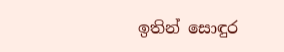ඉතින් සොඳුර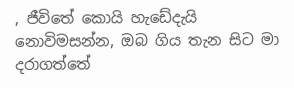, ජීවිතේ කොයි හැඩේදැයි නොවිමසන්න, ඔබ ගිය තැන සිට මා  දරාගත්තේ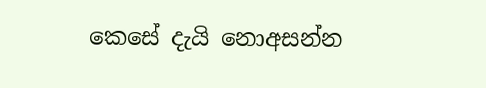කෙසේ දැයි නොඅසන්න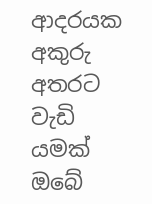ආදරයක අකුරු අතරට වැඩි යමක් ඔබේ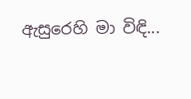ඇසුරෙහි මා විඳි...